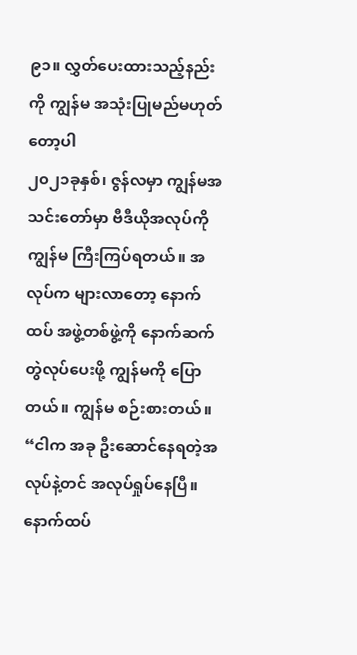၉၁။ လွှတ်ပေးထားသည့်နည်းကို ကျွန်မ အသုံးပြုမည်မဟုတ်တော့ပါ
၂၀၂၁ခုနှစ်၊ ဇွန်လမှာ ကျွန်မအသင်းတော်မှာ ဗီဒီယိုအလုပ်ကို ကျွန်မ ကြီးကြပ်ရတယ်။ အလုပ်က များလာတော့ နောက်ထပ် အဖွဲ့တစ်ဖွဲ့ကို နောက်ဆက်တွဲလုပ်ပေးဖို့ ကျွန်မကို ပြောတယ်။ ကျွန်မ စဉ်းစားတယ်။ “ငါက အခု ဦးဆောင်နေရတဲ့အလုပ်နဲ့တင် အလုပ်ရှုပ်နေပြီ။ နောက်ထပ်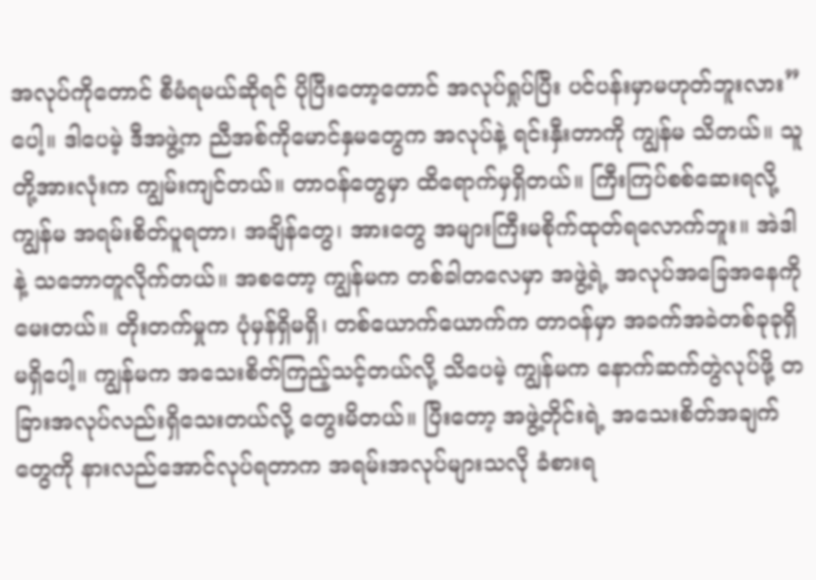အလုပ်ကိုတောင် စီမံရမယ်ဆိုရင် ပိုပြီးတော့တောင် အလုပ်ရှုပ်ပြီး ပင်ပန်းမှာမဟုတ်ဘူးလား” ပေါ့။ ဒါပေမဲ့ ဒီအဖွဲ့က ညီအစ်ကိုမောင်နှမတွေက အလုပ်နဲ့ ရင်းနှီးတာကို ကျွန်မ သိတယ်။ သူတို့အားလုံးက ကျွမ်းကျင်တယ်။ တာဝန်တွေမှာ ထိရောက်မှရှိတယ်။ ကြီးကြပ်စစ်ဆေးရလို့ ကျွန်မ အရမ်းစိတ်ပူရတာ၊ အချိန်တွေ၊ အားတွေ အများကြီးမစိုက်ထုတ်ရလောက်ဘူး။ အဲဒါနဲ့ သဘောတူလိုက်တယ်။ အစတော့ ကျွန်မက တစ်ခါတလေမှာ အဖွဲ့ရဲ့ အလုပ်အခြေအနေကို မေးတယ်။ တိုးတက်မှုက ပုံမှန်ရှိမရှိ၊ တစ်ယောက်ယောက်က တာဝန်မှာ အခက်အခဲတစ်ခုခုရှိမရှိပေါ့။ ကျွန်မက အသေးစိတ်ကြည့်သင့်တယ်လို့ သိပေမဲ့ ကျွန်မက နောက်ဆက်တွဲလုပ်ဖို့ တခြားအလုပ်လည်းရှိသေးတယ်လို့ တွေးမိတယ်။ ပြီးတော့ အဖွဲ့တိုင်းရဲ့ အသေးစိတ်အချက်တွေကို နားလည်အောင်လုပ်ရတာက အရမ်းအလုပ်များသလို ခံစားရ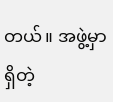တယ်။ အဖွဲ့မှာရှိတဲ့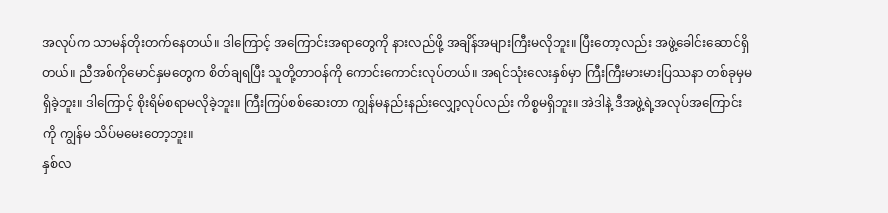အလုပ်က သာမန်တိုးတက်နေတယ်။ ဒါကြောင့် အကြောင်းအရာတွေကို နားလည်ဖို့ အချိန်အများကြီးမလိုဘူး။ ပြီးတော့လည်း အဖွဲ့ခေါင်းဆောင်ရှိတယ်။ ညီအစ်ကိုမောင်နှမတွေက စိတ်ချရပြီး သူတို့တာဝန်ကို ကောင်းကောင်းလုပ်တယ်။ အရင်သုံးလေးနှစ်မှာ ကြီးကြီးမားမားပြဿနာ တစ်ခုမှမရှိခဲ့ဘူး။ ဒါကြောင့် စိုးရိမ်စရာမလိုခဲ့ဘူး။ ကြီးကြပ်စစ်ဆေးတာ ကျွန်မနည်းနည်းလျှော့လုပ်လည်း ကိစ္စမရှိဘူး။ အဲဒါနဲ့ ဒီအဖွဲ့ရဲ့အလုပ်အကြောင်းကို ကျွန်မ သိပ်မမေးတော့ဘူး။
နှစ်လ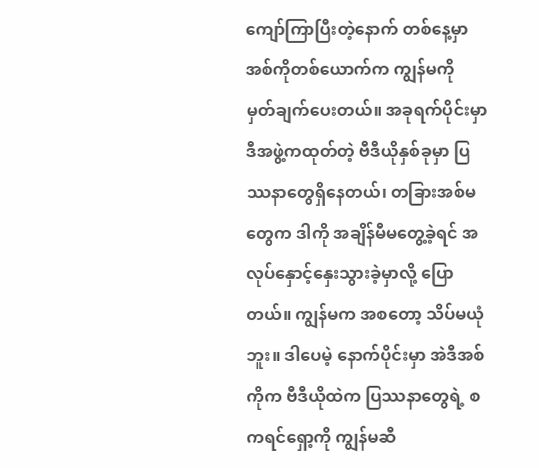ကျော်ကြာပြီးတဲ့နောက် တစ်နေ့မှာ အစ်ကိုတစ်ယောက်က ကျွန်မကို မှတ်ချက်ပေးတယ်။ အခုရက်ပိုင်းမှာ ဒီအဖွဲ့ကထုတ်တဲ့ ဗီဒီယိုနှစ်ခုမှာ ပြဿနာတွေရှိနေတယ်၊ တခြားအစ်မတွေက ဒါကို အချိန်မီမတွေ့ခဲ့ရင် အလုပ်နှောင့်နှေးသွားခဲ့မှာလို့ ပြောတယ်။ ကျွန်မက အစတော့ သိပ်မယုံဘူး။ ဒါပေမဲ့ နောက်ပိုင်းမှာ အဲဒီအစ်ကိုက ဗီဒီယိုထဲက ပြဿနာတွေရဲ့ စကရင်ရှော့ကို ကျွန်မဆီ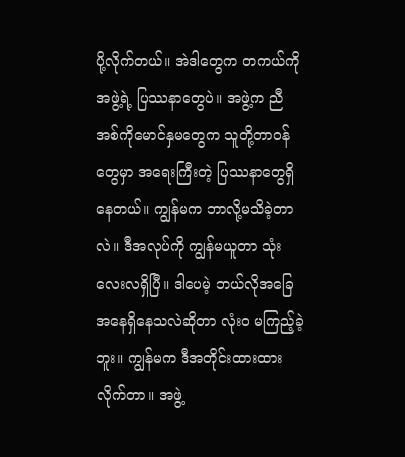ပို့လိုက်တယ်။ အဲဒါတွေက တကယ်ကို အဖွဲ့ရဲ့ ပြဿနာတွေပဲ။ အဖွဲ့က ညီအစ်ကိုမောင်နှမတွေက သူတို့တာဝန်တွေမှာ အရေးကြီးတဲ့ ပြဿနာတွေရှိနေတယ်။ ကျွန်မက ဘာလို့မသိခဲ့တာလဲ။ ဒီအလုပ်ကို ကျွန်မယူတာ သုံးလေးလရှိပြီ။ ဒါပေမဲ့ ဘယ်လိုအခြေအနေရှိနေသလဲဆိုတာ လုံးဝ မကြည့်ခဲ့ဘူး။ ကျွန်မက ဒီအတိုင်းထားထားလိုက်တာ။ အဖွဲ့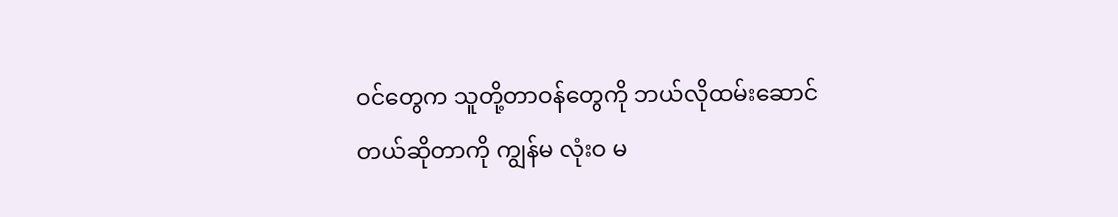ဝင်တွေက သူတို့တာဝန်တွေကို ဘယ်လိုထမ်းဆောင်တယ်ဆိုတာကို ကျွန်မ လုံးဝ မ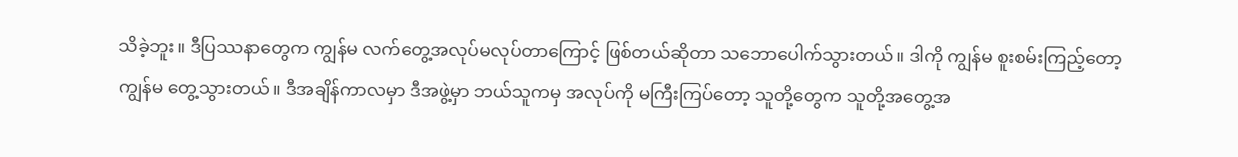သိခဲ့ဘူး။ ဒီပြဿနာတွေက ကျွန်မ လက်တွေ့အလုပ်မလုပ်တာကြောင့် ဖြစ်တယ်ဆိုတာ သဘောပေါက်သွားတယ်။ ဒါကို ကျွန်မ စူးစမ်းကြည့်တော့ ကျွန်မ တွေ့သွားတယ်။ ဒီအချိန်ကာလမှာ ဒီအဖွဲ့မှာ ဘယ်သူကမှ အလုပ်ကို မကြီးကြပ်တော့ သူတို့တွေက သူတို့အတွေ့အ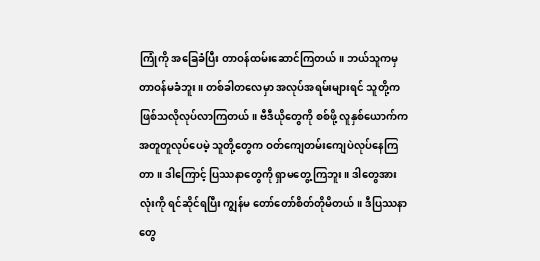ကြုံကို အခြေခံပြီး တာဝန်ထမ်းဆောင်ကြတယ်။ ဘယ်သူကမှ တာဝန်မခံဘူး။ တစ်ခါတလေမှာ အလုပ်အရမ်းများရင် သူတို့က ဖြစ်သလိုလုပ်လာကြတယ်။ ဗီဒီယိုတွေကို စစ်ဖို့ လူနှစ်ယောက်က အတူတူလုပ်ပေမဲ့ သူတို့တွေက ဝတ်ကျေတမ်းကျေပဲလုပ်နေကြတာ။ ဒါကြောင့် ပြဿနာတွေကို ရှာမတွေ့ကြဘူး။ ဒါတွေအားလုံးကို ရင်ဆိုင်ရပြီး ကျွန်မ တော်တော်စိတ်တိုမိတယ်။ ဒီပြဿနာတွေ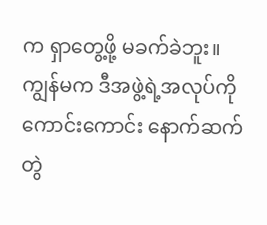က ရှာတွေ့ဖို့ မခက်ခဲဘူး။ ကျွန်မက ဒီအဖွဲ့ရဲ့အလုပ်ကို ကောင်းကောင်း နောက်ဆက်တွဲ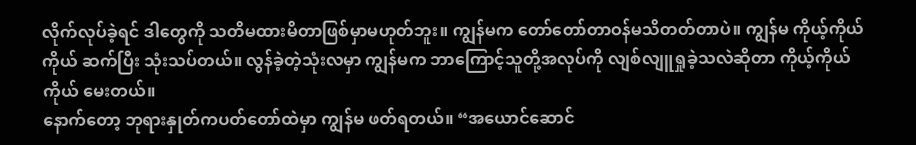လိုက်လုပ်ခဲ့ရင် ဒါတွေကို သတိမထားမိတာဖြစ်မှာမဟုတ်ဘူး။ ကျွန်မက တော်တော်တာဝန်မသိတတ်တာပဲ။ ကျွန်မ ကိုယ့်ကိုယ်ကိုယ် ဆက်ပြီး သုံးသပ်တယ်။ လွန်ခဲ့တဲ့သုံးလမှာ ကျွန်မက ဘာကြောင့်သူတို့အလုပ်ကို လျစ်လျူရှုခဲ့သလဲဆိုတာ ကိုယ့်ကိုယ်ကိုယ် မေးတယ်။
နောက်တော့ ဘုရားနှုတ်ကပတ်တော်ထဲမှာ ကျွန်မ ဖတ်ရတယ်။ “အယောင်ဆောင်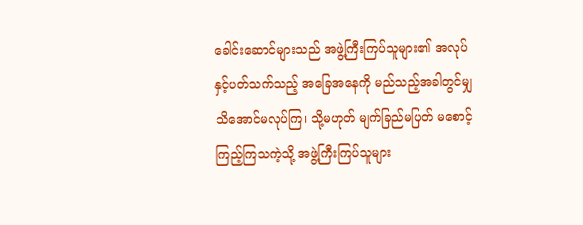ခေါင်းဆောင်များသည် အဖွဲ့ကြီးကြပ်သူများ၏ အလုပ်နှင့်ပတ်သက်သည့် အခြေအနေကို မည်သည့်အခါတွင်မျှ သိအောင်မလုပ်ကြ၊ သို့မဟုတ် မျက်ခြည်မပြတ် မစောင့်ကြည့်ကြသကဲ့သို့ အဖွဲ့ကြီးကြပ်သူများ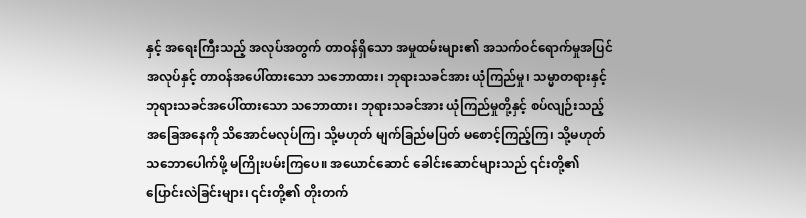နှင့် အရေးကြီးသည့် အလုပ်အတွက် တာဝန်ရှိသော အမှုထမ်းများ၏ အသက်ဝင်ရောက်မှုအပြင် အလုပ်နှင့် တာဝန်အပေါ်ထားသော သဘောထား၊ ဘုရားသခင်အား ယုံကြည်မှု၊ သမ္မာတရားနှင့် ဘုရားသခင်အပေါ်ထားသော သဘောထား၊ ဘုရားသခင်အား ယုံကြည်မှုတို့နှင့် စပ်လျဉ်းသည့် အခြေအနေကို သိအောင်မလုပ်ကြ၊ သို့မဟုတ် မျက်ခြည်မပြတ် မစောင့်ကြည့်ကြ၊ သို့မဟုတ် သဘောပေါက်ဖို့ မကြိုးပမ်းကြပေ။ အယောင်ဆောင် ခေါင်းဆောင်များသည် ၎င်းတို့၏ ပြောင်းလဲခြင်းများ၊ ၎င်းတို့၏ တိုးတက်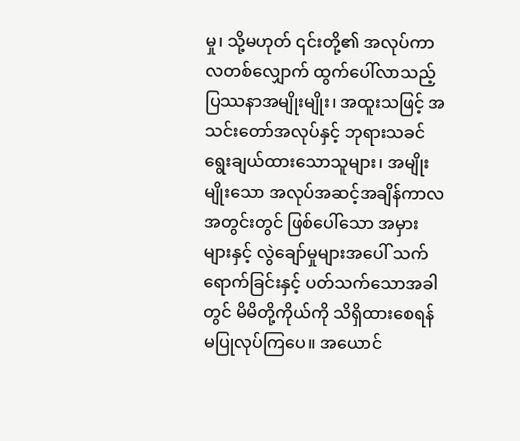မှု၊ သို့မဟုတ် ၎င်းတို့၏ အလုပ်ကာလတစ်လျှောက် ထွက်ပေါ်လာသည့် ပြဿနာအမျိုးမျိုး၊ အထူးသဖြင့် အသင်းတော်အလုပ်နှင့် ဘုရားသခင်ရွေးချယ်ထားသောသူများ၊ အမျိုးမျိုးသော အလုပ်အဆင့်အချိန်ကာလအတွင်းတွင် ဖြစ်ပေါ်သော အမှားများနှင့် လွဲချော်မှုများအပေါ် သက်ရောက်ခြင်းနှင့် ပတ်သက်သောအခါတွင် မိမိတို့ကိုယ်ကို သိရှိထားစေရန် မပြုလုပ်ကြပေ။ အယောင်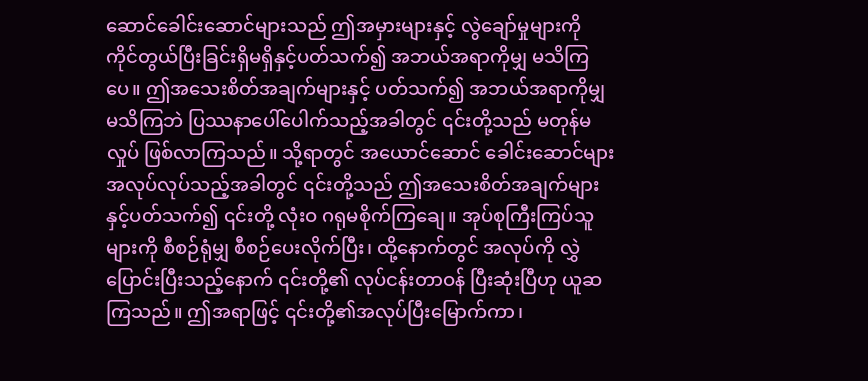ဆောင်ခေါင်းဆောင်များသည် ဤအမှားများနှင့် လွဲချော်မှုများကို ကိုင်တွယ်ပြီးခြင်းရှိမရှိနှင့်ပတ်သက်၍ အဘယ်အရာကိုမျှ မသိကြပေ။ ဤအသေးစိတ်အချက်များနှင့် ပတ်သက်၍ အဘယ်အရာကိုမျှ မသိကြဘဲ ပြဿနာပေါ်ပေါက်သည့်အခါတွင် ၎င်းတို့သည် မတုန်မလှုပ် ဖြစ်လာကြသည်။ သို့ရာတွင် အယောင်ဆောင် ခေါင်းဆောင်များ အလုပ်လုပ်သည့်အခါတွင် ၎င်းတို့သည် ဤအသေးစိတ်အချက်များနှင့်ပတ်သက်၍ ၎င်းတို့ လုံးဝ ဂရုမစိုက်ကြချေ။ အုပ်စုကြီးကြပ်သူများကို စီစဉ်ရုံမျှ စီစဉ်ပေးလိုက်ပြီး၊ ထို့နောက်တွင် အလုပ်ကို လွှဲပြောင်းပြီးသည့်နောက် ၎င်းတို့၏ လုပ်ငန်းတာဝန် ပြီးဆုံးပြီဟု ယူဆကြသည်။ ဤအရာဖြင့် ၎င်းတို့၏အလုပ်ပြီးမြောက်ကာ၊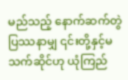မည်သည့် နောက်ဆက်တွဲပြဿနာမျှ ၎င်းတို့နှင့်မသက်ဆိုင်ဟု ယုံကြည်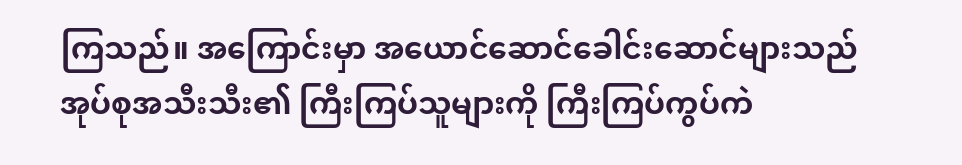ကြသည်။ အကြောင်းမှာ အယောင်ဆောင်ခေါင်းဆောင်များသည် အုပ်စုအသီးသီး၏ ကြီးကြပ်သူများကို ကြီးကြပ်ကွပ်ကဲ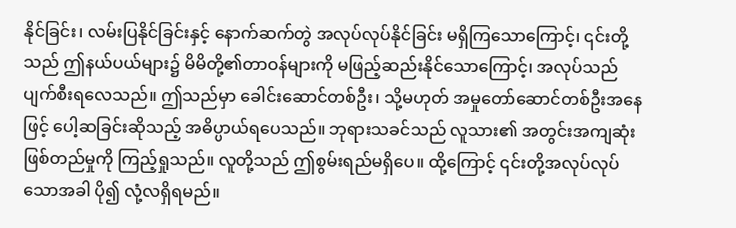နိုင်ခြင်း၊ လမ်းပြနိုင်ခြင်းနှင့် နောက်ဆက်တွဲ အလုပ်လုပ်နိုင်ခြင်း မရှိကြသောကြောင့်၊ ၎င်းတို့သည် ဤနယ်ပယ်များ၌ မိမိတို့၏တာဝန်များကို မဖြည့်ဆည်းနိုင်သောကြောင့်၊ အလုပ်သည် ပျက်စီးရလေသည်။ ဤသည်မှာ ခေါင်းဆောင်တစ်ဦး၊ သို့မဟုတ် အမှုတော်ဆောင်တစ်ဦးအနေဖြင့် ပေါ့ဆခြင်းဆိုသည့် အဓိပ္ပာယ်ရပေသည်။ ဘုရားသခင်သည် လူသား၏ အတွင်းအကျဆုံး ဖြစ်တည်မှုကို ကြည့်ရှုသည်။ လူတို့သည် ဤစွမ်းရည်မရှိပေ။ ထို့ကြောင့် ၎င်းတို့အလုပ်လုပ်သောအခါ ပို၍ လုံ့လရှိရမည်။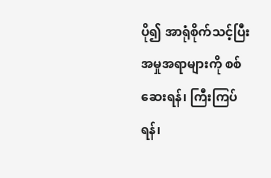ပို၍ အာရုံစိုက်သင့်ပြီး အမှုအရာများကို စစ်ဆေးရန်၊ ကြီးကြပ်ရန်၊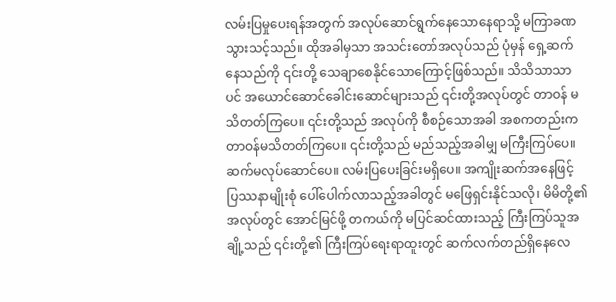လမ်းပြမှုပေးရန်အတွက် အလုပ်ဆောင်ရွက်နေသောနေရာသို့ မကြာခဏသွားသင့်သည်။ ထိုအခါမှသာ အသင်းတော်အလုပ်သည် ပုံမှန် ရှေ့ဆက်နေသည်ကို ၎င်းတို့ သေချာစေနိုင်သောကြောင့်ဖြစ်သည်။ သိသိသာသာပင် အယောင်ဆောင်ခေါင်းဆောင်များသည် ၎င်းတို့အလုပ်တွင် တာဝန် မသိတတ်ကြပေ။ ၎င်းတို့သည် အလုပ်ကို စီစဉ်သောအခါ အစကတည်းက တာဝန်မသိတတ်ကြပေ။ ၎င်းတို့သည် မည်သည့်အခါမျှ မကြီးကြပ်ပေ။ ဆက်မလုပ်ဆောင်ပေ။ လမ်းပြပေးခြင်းမရှိပေ။ အကျိုးဆက်အနေဖြင့် ပြဿနာမျိုးစုံ ပေါ်ပေါက်လာသည့်အခါတွင် မဖြေရှင်းနိုင်သလို၊ မိမိတို့၏ အလုပ်တွင် အောင်မြင်ဖို့ တကယ်ကို မပြင်ဆင်ထားသည့် ကြီးကြပ်သူအချို့သည် ၎င်းတို့၏ ကြီးကြပ်ရေးရာထူးတွင် ဆက်လက်တည်ရှိနေလေ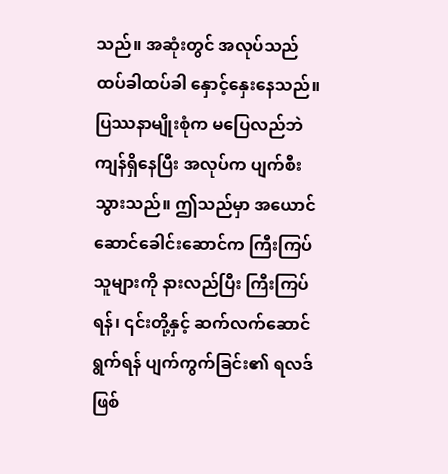သည်။ အဆုံးတွင် အလုပ်သည် ထပ်ခါထပ်ခါ နှောင့်နှေးနေသည်။ ပြဿနာမျိုးစုံက မပြေလည်ဘဲ ကျန်ရှိနေပြီး အလုပ်က ပျက်စီးသွားသည်။ ဤသည်မှာ အယောင်ဆောင်ခေါင်းဆောင်က ကြီးကြပ်သူများကို နားလည်ပြီး ကြီးကြပ်ရန်၊ ၎င်းတို့နှင့် ဆက်လက်ဆောင်ရွက်ရန် ပျက်ကွက်ခြင်း၏ ရလဒ်ဖြစ်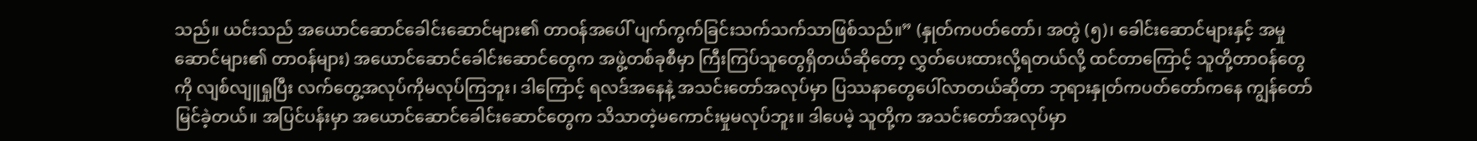သည်။ ယင်းသည် အယောင်ဆောင်ခေါင်းဆောင်များ၏ တာဝန်အပေါ် ပျက်ကွက်ခြင်းသက်သက်သာဖြစ်သည်။” (နှုတ်ကပတ်တော်၊ အတွဲ (၅)၊ ခေါင်းဆောင်များနှင့် အမှုဆောင်များ၏ တာဝန်များ) အယောင်ဆောင်ခေါင်းဆောင်တွေက အဖွဲ့တစ်ခုစီမှာ ကြီးကြပ်သူတွေရှိတယ်ဆိုတော့ လွှတ်ပေးထားလို့ရတယ်လို့ ထင်တာကြောင့် သူတို့တာဝန်တွေကို လျစ်လျူရှုပြီး လက်တွေ့အလုပ်ကိုမလုပ်ကြဘူး၊ ဒါကြောင့် ရလဒ်အနေနဲ့ အသင်းတော်အလုပ်မှာ ပြဿနာတွေပေါ်လာတယ်ဆိုတာ ဘုရားနှုတ်ကပတ်တော်ကနေ ကျွန်တော် မြင်ခဲ့တယ်။ အပြင်ပန်းမှာ အယောင်ဆောင်ခေါင်းဆောင်တွေက သိသာတဲ့မကောင်းမှုမလုပ်ဘူး။ ဒါပေမဲ့ သူတို့က အသင်းတော်အလုပ်မှာ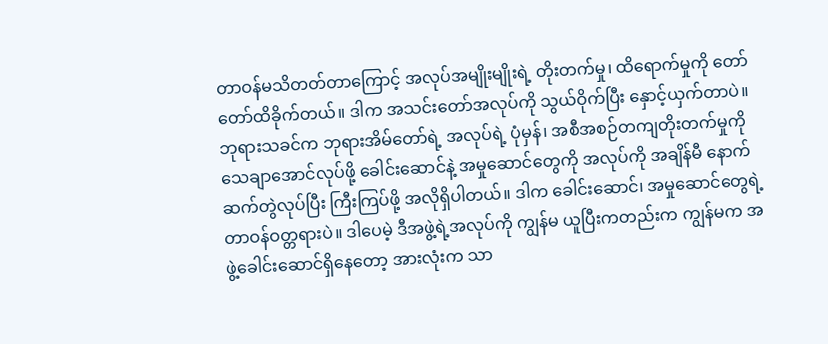တာဝန်မသိတတ်တာကြောင့် အလုပ်အမျိုးမျိုးရဲ့ တိုးတက်မှု၊ ထိရောက်မှုကို တော်တော်ထိခိုက်တယ်။ ဒါက အသင်းတော်အလုပ်ကို သွယ်ဝိုက်ပြီး နှောင့်ယှက်တာပဲ။ ဘုရားသခင်က ဘုရားအိမ်တော်ရဲ့ အလုပ်ရဲ့ ပုံမှန်၊ အစီအစဉ်တကျတိုးတက်မှုကို သေချာအောင်လုပ်ဖို့ ခေါင်းဆောင်နဲ့ အမှုဆောင်တွေကို အလုပ်ကို အချိန်မီ နောက်ဆက်တွဲလုပ်ပြီး ကြီးကြပ်ဖို့ အလိုရှိပါတယ်။ ဒါက ခေါင်းဆောင်၊ အမှုဆောင်တွေရဲ့ တာဝန်ဝတ္တရားပဲ။ ဒါပေမဲ့ ဒီအဖွဲ့ရဲ့အလုပ်ကို ကျွန်မ ယူပြီးကတည်းက ကျွန်မက အဖွဲ့ခေါင်းဆောင်ရှိနေတော့ အားလုံးက သာ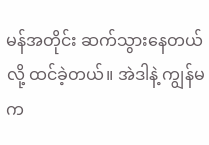မန်အတိုင်း ဆက်သွားနေတယ်လို့ ထင်ခဲ့တယ်။ အဲဒါနဲ့ ကျွန်မက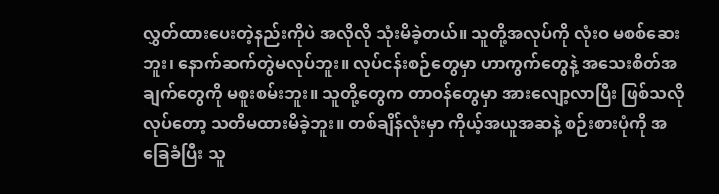လွှတ်ထားပေးတဲ့နည်းကိုပဲ အလိုလို သုံးမိခဲ့တယ်။ သူတို့အလုပ်ကို လုံးဝ မစစ်ဆေးဘူး၊ နောက်ဆက်တွဲမလုပ်ဘူး။ လုပ်ငန်းစဉ်တွေမှာ ဟာကွက်တွေနဲ့ အသေးစိတ်အချက်တွေကို မစူးစမ်းဘူး။ သူတို့တွေက တာဝန်တွေမှာ အားလျော့လာပြီး ဖြစ်သလိုလုပ်တော့ သတိမထားမိခဲ့ဘူး။ တစ်ချိန်လုံးမှာ ကိုယ့်အယူအဆနဲ့ စဉ်းစားပုံကို အခြေခံပြီး သူ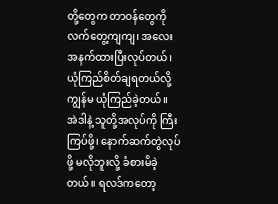တို့တွေက တာဝန်တွေကို လက်တွေ့ကျကျ၊ အလေးအနက်ထားပြီးလုပ်တယ်၊ ယုံကြည်စိတ်ချရတယ်လို့ ကျွန်မ ယုံကြည်ခဲ့တယ်။ အဲဒါနဲ့ သူတို့အလုပ်ကို ကြီးကြပ်ဖို့၊ နောက်ဆက်တွဲလုပ်ဖို့ မလိုဘူးလို့ ခံစားမိခဲ့တယ်။ ရလဒ်ကတော့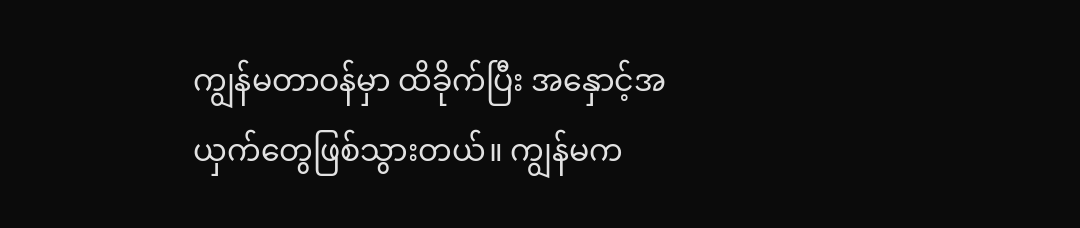ကျွန်မတာဝန်မှာ ထိခိုက်ပြီး အနှောင့်အယှက်တွေဖြစ်သွားတယ်။ ကျွန်မက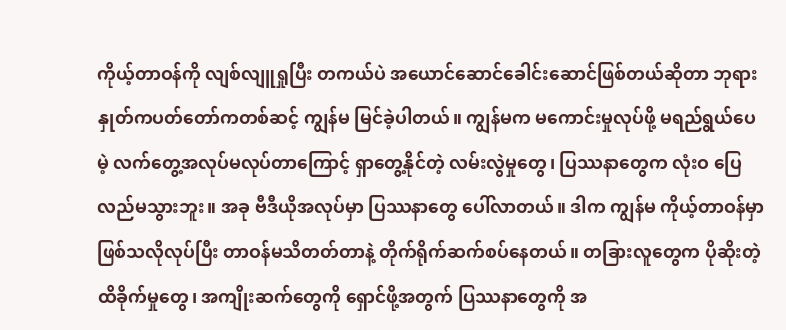ကိုယ့်တာဝန်ကို လျစ်လျူရှုပြီး တကယ်ပဲ အယောင်ဆောင်ခေါင်းဆောင်ဖြစ်တယ်ဆိုတာ ဘုရားနှုတ်ကပတ်တော်ကတစ်ဆင့် ကျွန်မ မြင်ခဲ့ပါတယ်။ ကျွန်မက မကောင်းမှုလုပ်ဖို့ မရည်ရွယ်ပေမဲ့ လက်တွေ့အလုပ်မလုပ်တာကြောင့် ရှာတွေ့နိုင်တဲ့ လမ်းလွဲမှုတွေ၊ ပြဿနာတွေက လုံးဝ ပြေလည်မသွားဘူး။ အခု ဗီဒီယိုအလုပ်မှာ ပြဿနာတွေ ပေါ်လာတယ်။ ဒါက ကျွန်မ ကိုယ့်တာဝန်မှာ ဖြစ်သလိုလုပ်ပြီး တာဝန်မသိတတ်တာနဲ့ တိုက်ရိုက်ဆက်စပ်နေတယ်။ တခြားလူတွေက ပိုဆိုးတဲ့ထိခိုက်မှုတွေ၊ အကျိုးဆက်တွေကို ရှောင်ဖို့အတွက် ပြဿနာတွေကို အ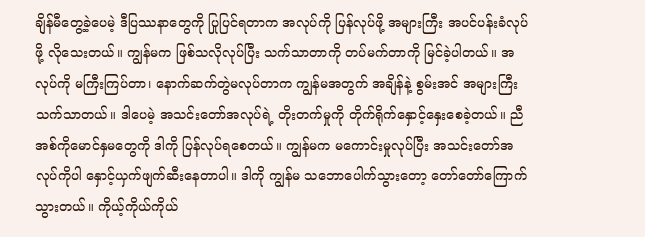ချိန်မီတွေ့ခဲ့ပေမဲ့ ဒီပြဿနာတွေကို ပြုပြင်ရတာက အလုပ်ကို ပြန်လုပ်ဖို့ အများကြီး အပင်ပန်းခံလုပ်ဖို့ လိုသေးတယ်။ ကျွန်မက ဖြစ်သလိုလုပ်ပြီး သက်သာတာကို တပ်မက်တာကို မြင်ခဲ့ပါတယ်။ အလုပ်ကို မကြီးကြပ်တာ၊ နောက်ဆက်တွဲမလုပ်တာက ကျွန်မအတွက် အချိန်နဲ့ စွမ်းအင် အများကြီးသက်သာတယ်။ ဒါပေမဲ့ အသင်းတော်အလုပ်ရဲ့ တိုးတက်မှုကို တိုက်ရိုက်နှောင့်နှေးစေခဲ့တယ်။ ညီအစ်ကိုမောင်နှမတွေကို ဒါကို ပြန်လုပ်ရစေတယ်။ ကျွန်မက မကောင်းမှုလုပ်ပြီး အသင်းတော်အလုပ်ကိုပါ နှောင့်ယှက်ဖျက်ဆီးနေတာပါ။ ဒါကို ကျွန်မ သဘောပေါက်သွားတော့ တော်တော်ကြောက်သွားတယ်။ ကိုယ့်ကိုယ်ကိုယ်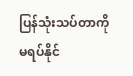ပြန်သုံးသပ်တာကို မရပ်နိုင်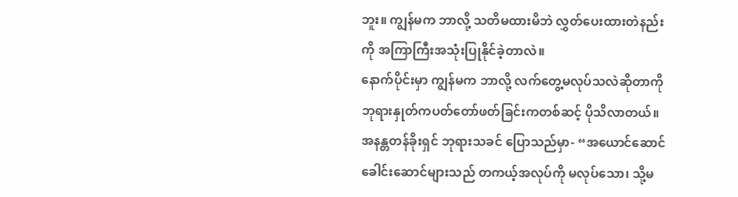ဘူး။ ကျွန်မက ဘာလို့ သတိမထားမိဘဲ လွှတ်ပေးထားတဲနည်းကို အကြာကြီးအသုံးပြုနိုင်ခဲ့တာလဲ။
နောက်ပိုင်းမှာ ကျွန်မက ဘာလို့ လက်တွေ့မလုပ်သလဲဆိုတာကို ဘုရားနှုတ်ကပတ်တော်ဖတ်ခြင်းကတစ်ဆင့် ပိုသိလာတယ်။ အနန္တတန်ခိုးရှင် ဘုရားသခင် ပြောသည်မှာ- “အယောင်ဆောင်ခေါင်းဆောင်များသည် တကယ့်အလုပ်ကို မလုပ်သော၊ သို့မ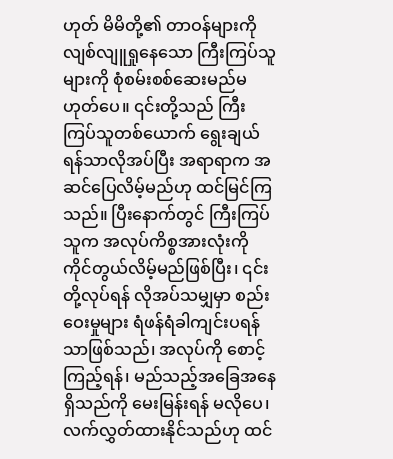ဟုတ် မိမိတို့၏ တာဝန်များကို လျစ်လျူရှုနေသော ကြီးကြပ်သူများကို စုံစမ်းစစ်ဆေးမည်မဟုတ်ပေ။ ၎င်းတို့သည် ကြီးကြပ်သူတစ်ယောက် ရွေးချယ်ရန်သာလိုအပ်ပြီး အရာရာက အဆင်ပြေလိမ့်မည်ဟု ထင်မြင်ကြသည်။ ပြီးနောက်တွင် ကြီးကြပ်သူက အလုပ်ကိစ္စအားလုံးကို ကိုင်တွယ်လိမ့်မည်ဖြစ်ပြီး၊ ၎င်းတို့လုပ်ရန် လိုအပ်သမျှမှာ စည်းဝေးမှုများ ရံဖန်ရံခါကျင်းပရန်သာဖြစ်သည်၊ အလုပ်ကို စောင့်ကြည့်ရန်၊ မည်သည့်အခြေအနေရှိသည်ကို မေးမြန်းရန် မလိုပေ၊ လက်လွှတ်ထားနိုင်သည်ဟု ထင်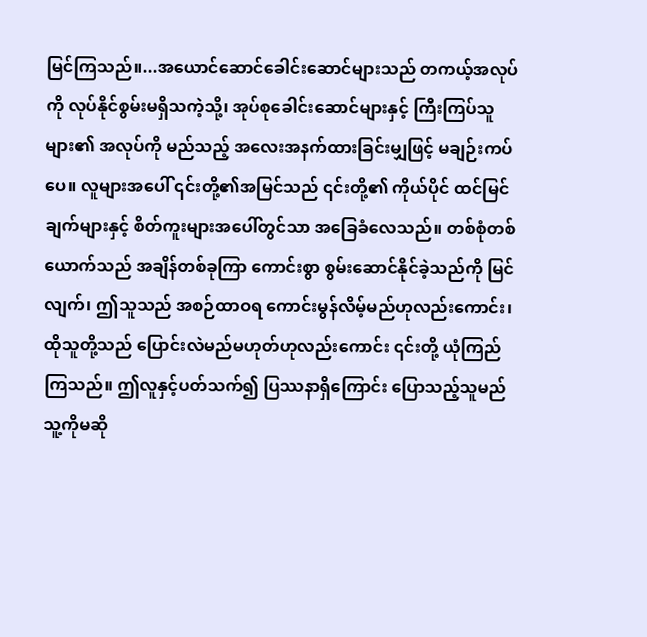မြင်ကြသည်။...အယောင်ဆောင်ခေါင်းဆောင်များသည် တကယ့်အလုပ်ကို လုပ်နိုင်စွမ်းမရှိသကဲ့သို့၊ အုပ်စုခေါင်းဆောင်များနှင့် ကြီးကြပ်သူများ၏ အလုပ်ကို မည်သည့် အလေးအနက်ထားခြင်းမျှဖြင့် မချဉ်းကပ်ပေ။ လူများအပေါ် ၎င်းတို့၏အမြင်သည် ၎င်းတို့၏ ကိုယ်ပိုင် ထင်မြင်ချက်များနှင့် စိတ်ကူးများအပေါ်တွင်သာ အခြေခံလေသည်။ တစ်စုံတစ်ယောက်သည် အချိန်တစ်ခုကြာ ကောင်းစွာ စွမ်းဆောင်နိုင်ခဲ့သည်ကို မြင်လျက်၊ ဤသူသည် အစဉ်ထာဝရ ကောင်းမွန်လိမ့်မည်ဟုလည်းကောင်း၊ ထိုသူတို့သည် ပြောင်းလဲမည်မဟုတ်ဟုလည်းကောင်း ၎င်းတို့ ယုံကြည်ကြသည်။ ဤလူနှင့်ပတ်သက်၍ ပြဿနာရှိကြောင်း ပြောသည့်သူမည်သူ့ကိုမဆို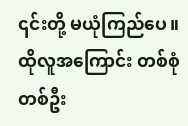၎င်းတို့ မယုံကြည်ပေ။ ထိုလူအကြောင်း တစ်စုံတစ်ဦး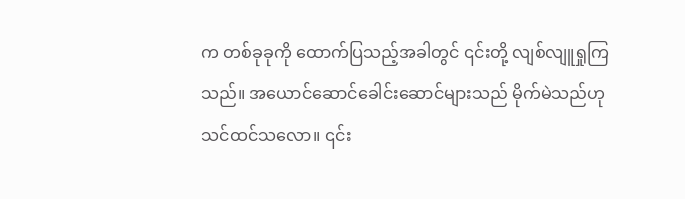က တစ်ခုခုကို ထောက်ပြသည့်အခါတွင် ၎င်းတို့ လျစ်လျူရှုကြသည်။ အယောင်ဆောင်ခေါင်းဆောင်များသည် မိုက်မဲသည်ဟု သင်ထင်သလော။ ၎င်း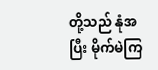တို့သည် နုံအပြီး မိုက်မဲကြ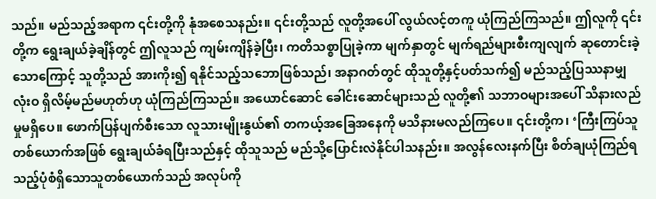သည်။ မည်သည့်အရာက ၎င်းတို့ကို နုံအစေသနည်း။ ၎င်းတို့သည် လူတို့အပေါ် လွယ်လင့်တကူ ယုံကြည်ကြသည်။ ဤလူကို ၎င်းတို့က ရွေးချယ်ခဲ့ချိန်တွင် ဤလူသည် ကျမ်းကျိန်ခဲ့ပြီး၊ ကတိသစ္စာပြုခဲ့ကာ မျက်နှာတွင် မျက်ရည်များစီးကျလျက် ဆုတောင်းခဲ့သောကြောင့် သူတို့သည် အားကိုး၍ ရနိုင်သည့်သဘောဖြစ်သည်၊ အနာဂတ်တွင် ထိုသူတို့နှင့်ပတ်သက်၍ မည်သည့်ပြဿနာမျှ လုံးဝ ရှိလိမ့်မည်မဟုတ်ဟု ယုံကြည်ကြသည်။ အယောင်ဆောင် ခေါင်းဆောင်များသည် လူတို့၏ သဘာဝများအပေါ် သိနားလည်မှုမရှိပေ။ ဖောက်ပြန်ပျက်စီးသော လူသားမျိုးနွယ်၏ တကယ့်အခြေအနေကို မသိနားမလည်ကြပေ။ ၎င်းတို့က၊ ‘ကြီးကြပ်သူတစ်ယောက်အဖြစ် ရွေးချယ်ခံရပြီးသည်နှင့် ထိုသူသည် မည်သို့ပြောင်းလဲနိုင်ပါသနည်း။ အလွန်လေးနက်ပြီး စိတ်ချယုံကြည်ရသည့်ပုံစံရှိသောသူတစ်ယောက်သည် အလုပ်ကို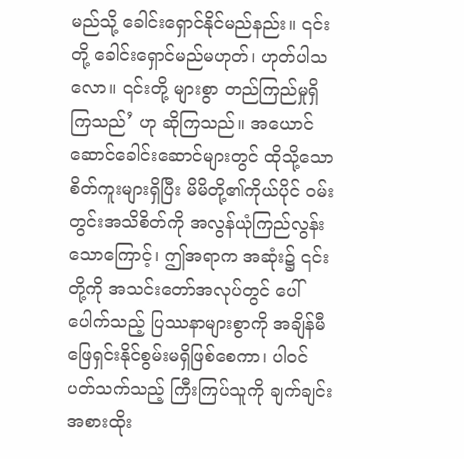မည်သို့ ခေါင်းရှောင်နိုင်မည်နည်း။ ၎င်းတို့ ခေါင်းရှောင်မည်မဟုတ်၊ ဟုတ်ပါသလော။ ၎င်းတို့ များစွာ တည်ကြည်မှုရှိကြသည်’ ဟု ဆိုကြသည်။ အယောင်ဆောင်ခေါင်းဆောင်များတွင် ထိုသို့သော စိတ်ကူးများရှိပြီး မိမိတို့၏ကိုယ်ပိုင် ဝမ်းတွင်းအသိစိတ်ကို အလွန်ယုံကြည်လွန်းသောကြောင့်၊ ဤအရာက အဆုံး၌ ၎င်းတို့ကို အသင်းတော်အလုပ်တွင် ပေါ်ပေါက်သည့် ပြဿနာများစွာကို အချိန်မီ ဖြေရှင်းနိုင်စွမ်းမရှိဖြစ်စေကာ၊ ပါဝင်ပတ်သက်သည့် ကြီးကြပ်သူကို ချက်ချင်း အစားထိုး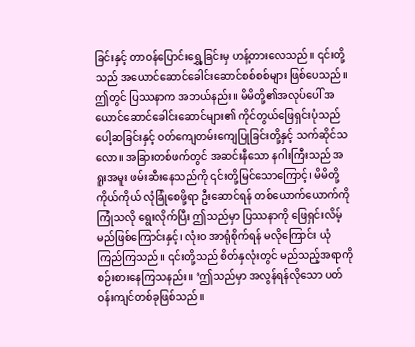ခြင်းနှင့် တာဝန်ပြောင်းရွှေ့ခြင်းမှ ဟန့်တားလေသည်။ ၎င်းတို့သည် အယောင်ဆောင်ခေါင်းဆောင်စစ်စစ်များ ဖြစ်ပေသည်။ ဤတွင် ပြဿနာက အဘယ်နည်း။ မိမိတို့၏အလုပ်ပေါ် အယောင်ဆောင်ခေါင်းဆောင်များ၏ ကိုင်တွယ်ဖြေရှင်းပုံသည် ပေါ့ဆခြင်းနှင့် ဝတ်ကျေတမ်းကျေပြုခြင်းတို့နှင့် သက်ဆိုင်သလော။ အခြားတစ်ဖက်တွင် အဆင်းနီသော နဂါးကြီးသည် အရူးအမူး ဖမ်းဆီးနေသည်ကို ၎င်းတို့မြင်သောကြောင့်၊ မိမိတို့ကိုယ်ကိုယ် လုံခြုံစေဖို့ရာ ဦးဆောင်ရန် တစ်ယောက်ယောက်ကို ကြုံသလို ရွေးလိုက်ပြီး ဤသည်မှာ ပြဿနာကို ဖြေရှင်းလိမ့်မည်ဖြစ်ကြောင်းနှင့်၊ လုံးဝ အာရုံစိုက်ရန် မလိုကြောင်း ယုံကြည်ကြသည်။ ၎င်းတို့သည် စိတ်နှလုံးတွင် မည်သည့်အရာကို စဉ်းစားနေကြသနည်း။ ‘ဤသည်မှာ အလွန်ရန်လိုသော ပတ်ဝန်းကျင်တစ်ခုဖြစ်သည်။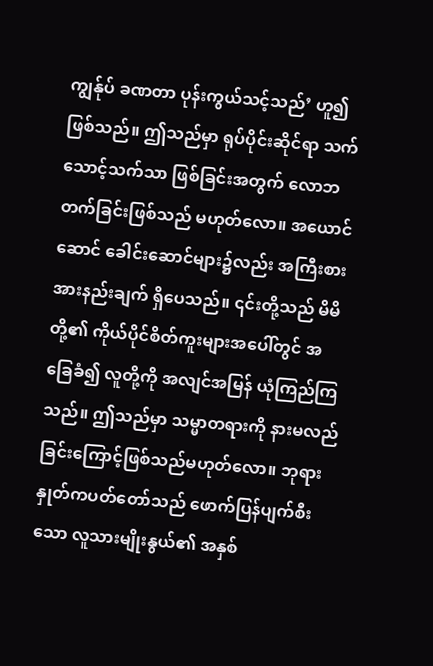ကျွန်ုပ် ခဏတာ ပုန်းကွယ်သင့်သည်’ ဟူ၍ ဖြစ်သည်။ ဤသည်မှာ ရုပ်ပိုင်းဆိုင်ရာ သက်သောင့်သက်သာ ဖြစ်ခြင်းအတွက် လောဘတက်ခြင်းဖြစ်သည် မဟုတ်လော။ အယောင်ဆောင် ခေါင်းဆောင်များ၌လည်း အကြီးစား အားနည်းချက် ရှိပေသည်။ ၎င်းတို့သည် မိမိတို့၏ ကိုယ်ပိုင်စိတ်ကူးများအပေါ်တွင် အခြေခံ၍ လူတို့ကို အလျင်အမြန် ယုံကြည်ကြသည်။ ဤသည်မှာ သမ္မာတရားကို နားမလည်ခြင်းကြောင့်ဖြစ်သည်မဟုတ်လော။ ဘုရားနှုတ်ကပတ်တော်သည် ဖောက်ပြန်ပျက်စီးသော လူသားမျိုးနွယ်၏ အနှစ်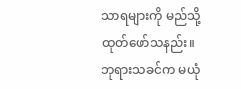သာရများကို မည်သို့ ထုတ်ဖော်သနည်း။ ဘုရားသခင်က မယုံ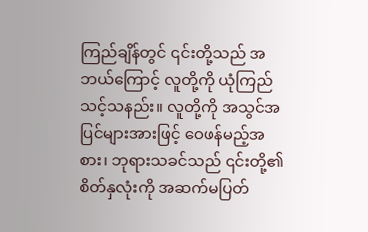ကြည်ချိန်တွင် ၎င်းတို့သည် အဘယ်ကြောင့် လူတို့ကို ယုံကြည်သင့်သနည်း။ လူတို့ကို အသွင်အပြင်များအားဖြင့် ဝေဖန်မည့်အစား၊ ဘုရားသခင်သည် ၎င်းတို့၏ စိတ်နှလုံးကို အဆက်မပြတ်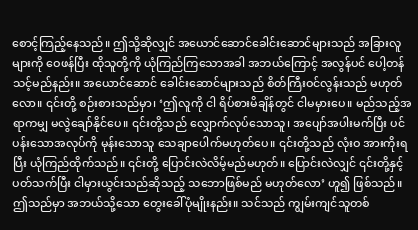စောင့်ကြည့်နေသည်။ ဤသို့ဆိုလျှင် အယောင်ဆောင်ခေါင်းဆောင်များသည် အခြားလူများကို ဝေဖန်ပြီး ထိုသူတို့ကို ယုံကြည်ကြသောအခါ အဘယ်ကြောင့် အလွန်ပင် ပေါ့တန်သင့်မည်နည်း။ အယောင်ဆောင် ခေါင်းဆောင်များသည် စိတ်ကြီးဝင်လွန်းသည် မဟုတ်လော။ ၎င်းတို့ စဉ်းစားသည်မှာ၊ ‘ဤလူကို ငါ ရိပ်စားမိချိန်တွင် ငါမမှားပေ။ မည်သည့်အရာကမျှ မလွဲချော်နိုင်ပေ။ ၎င်းတို့သည် လျှောက်လုပ်သောသူ၊ အပျော်အပါးမက်ပြီး ပင်ပန်းသောအလုပ်ကို မုန်းသောသူ သေချာပေါက်မဟုတ်ပေ။ ၎င်းတို့သည် လုံးဝ အားကိုးရပြီး ယုံကြည်ထိုက်သည်။ ၎င်းတို့ ပြောင်းလဲလိမ့်မည်မဟုတ်။ ပြောင်းလဲလျှင် ၎င်းတို့နှင့်ပတ်သက်ပြီး ငါမှားယွင်းသည်ဆိုသည့် သဘောဖြစ်မည် မဟုတ်လော’ ဟူ၍ ဖြစ်သည်။ ဤသည်မှာ အဘယ်သို့သော တွေးခေါ်ပုံမျိုးနည်း။ သင်သည် ကျွမ်းကျင်သူတစ်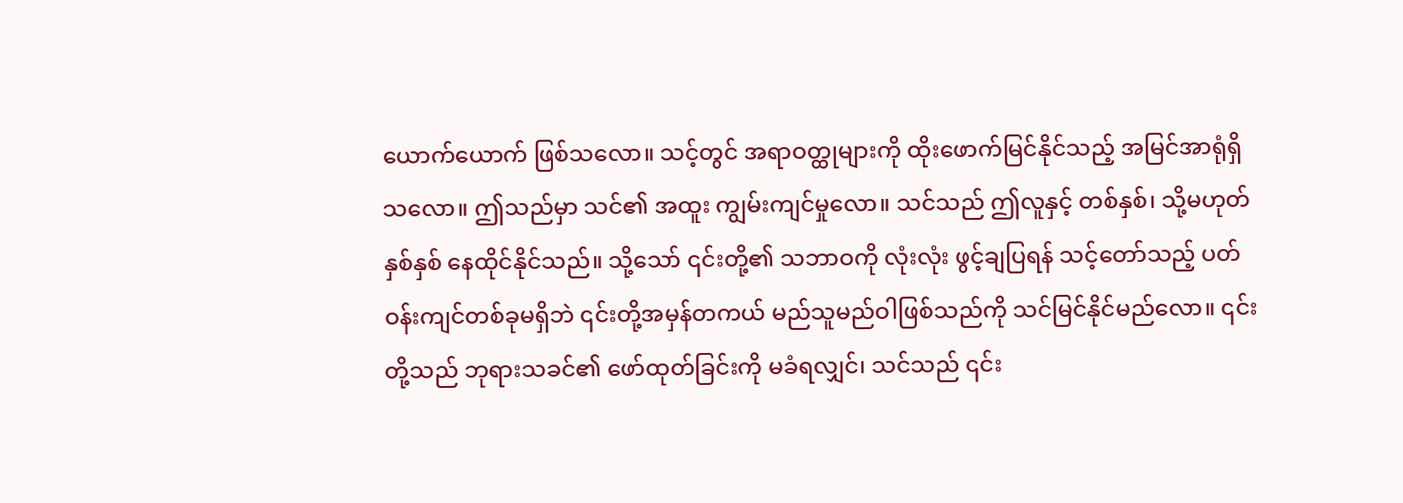ယောက်ယောက် ဖြစ်သလော။ သင့်တွင် အရာဝတ္ထုများကို ထိုးဖောက်မြင်နိုင်သည့် အမြင်အာရုံရှိသလော။ ဤသည်မှာ သင်၏ အထူး ကျွမ်းကျင်မှုလော။ သင်သည် ဤလူနှင့် တစ်နှစ်၊ သို့မဟုတ် နှစ်နှစ် နေထိုင်နိုင်သည်။ သို့သော် ၎င်းတို့၏ သဘာဝကို လုံးလုံး ဖွင့်ချပြရန် သင့်တော်သည့် ပတ်ဝန်းကျင်တစ်ခုမရှိဘဲ ၎င်းတို့အမှန်တကယ် မည်သူမည်ဝါဖြစ်သည်ကို သင်မြင်နိုင်မည်လော။ ၎င်းတို့သည် ဘုရားသခင်၏ ဖော်ထုတ်ခြင်းကို မခံရလျှင်၊ သင်သည် ၎င်း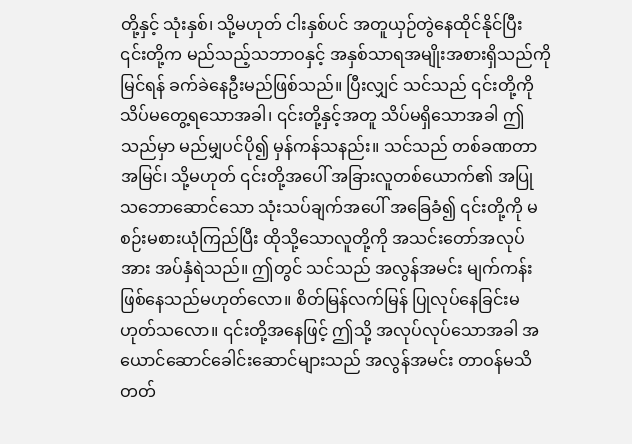တို့နှင့် သုံးနှစ်၊ သို့မဟုတ် ငါးနှစ်ပင် အတူယှဉ်တွဲနေထိုင်နိုင်ပြီး ၎င်းတို့က မည်သည့်သဘာဝနှင့် အနှစ်သာရအမျိုးအစားရှိသည်ကို မြင်ရန် ခက်ခဲနေဦးမည်ဖြစ်သည်။ ပြီးလျှင် သင်သည် ၎င်းတို့ကို သိပ်မတွေ့ရသောအခါ၊ ၎င်းတို့နှင့်အတူ သိပ်မရှိသောအခါ ဤသည်မှာ မည်မျှပင်ပို၍ မှန်ကန်သနည်း။ သင်သည် တစ်ခဏတာအမြင်၊ သို့မဟုတ် ၎င်းတို့အပေါ် အခြားလူတစ်ယောက်၏ အပြုသဘောဆောင်သော သုံးသပ်ချက်အပေါ် အခြေခံ၍ ၎င်းတို့ကို မစဉ်းမစားယုံကြည်ပြီး ထိုသို့သောလူတို့ကို အသင်းတော်အလုပ်အား အပ်နှံရဲသည်။ ဤတွင် သင်သည် အလွန်အမင်း မျက်ကန်းဖြစ်နေသည်မဟုတ်လော။ စိတ်မြန်လက်မြန် ပြုလုပ်နေခြင်းမဟုတ်သလော။ ၎င်းတို့အနေဖြင့် ဤသို့ အလုပ်လုပ်သောအခါ အယောင်ဆောင်ခေါင်းဆောင်များသည် အလွန်အမင်း တာဝန်မသိတတ်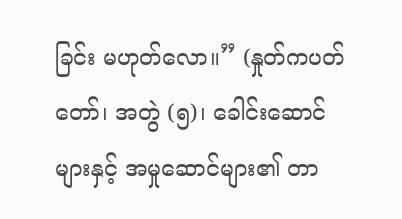ခြင်း မဟုတ်လော။” (နှုတ်ကပတ်တော်၊ အတွဲ (၅)၊ ခေါင်းဆောင်များနှင့် အမှုဆောင်များ၏ တာ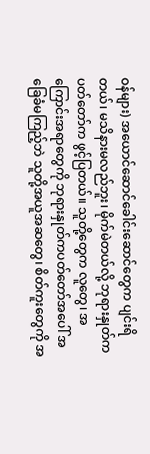ဝန်များ) အယောင်ဆောင်ခေါင်းဆောင်တွေက ပျင်းရိတယ်၊ မသိနားမလည်ဘူး၊ မိုက်မဲတယ်လို့ ဘုရားနှုတ်ကပတ်တော်က ဖွင့်ပြတယ်။ သူတို့တွေက လူတွေ၊ အကြောင်းအရာတွေကို ဘုရားနှုတ်ကပတ်တော်အပေါ် အခြေခံမကြည့်ဘဲ သူတို့အယူအဆတွေ၊ စိတ်ကူးတွေကို အ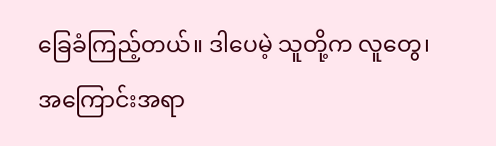ခြေခံကြည့်တယ်။ ဒါပေမဲ့ သူတို့က လူတွေ၊ အကြောင်းအရာ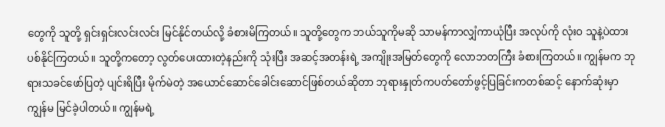တွေကို သူတို့ ရှင်းရှင်းလင်းလင်း မြင်နိုင်တယ်လို့ ခံစားမိကြတယ်။ သူတို့တွေက ဘယ်သူကိုမဆို သာမန်ကာလျှံကာယုံပြီး အလုပ်ကို လုံးဝ သူနဲ့ပဲထားပစ်နိုင်ကြတယ်။ သူတို့ကတော့ လွတ်ပေးထားတဲ့နည်းကို သုံးပြီး အဆင့်အတန်းရဲ့ အကျိုးအမြတ်တွေကို လောဘတကြီး ခံစားကြတယ်။ ကျွန်မက ဘုရားသခင်ဖော်ပြတဲ့ ပျင်းရိပြီး မိုက်မဲတဲ့ အယောင်ဆောင်ခေါင်းဆောင်ဖြစ်တယ်ဆိုတာ ဘုရားနှုတ်ကပတ်တော်ဖွင့်ပြခြင်းကတစ်ဆင့် နောက်ဆုံးမှာ ကျွန်မ မြင်ခဲ့ပါတယ်။ ကျွန်မရဲ့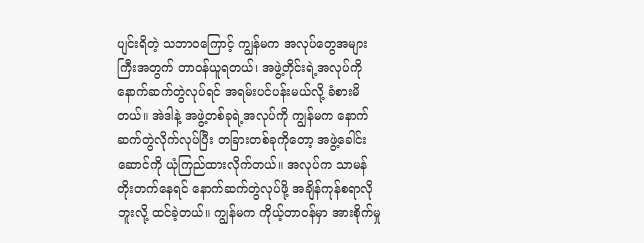ပျင်းရိတဲ့ သဘာဝကြောင့် ကျွန်မက အလုပ်တွေအများကြီးအတွက် တာဝန်ယူရတယ်၊ အဖွဲ့တိုင်းရဲ့အလုပ်ကို နောက်ဆက်တွဲလုပ်ရင် အရမ်းပင်ပန်းမယ်လို့ ခံစားမိတယ်။ အဲဒါနဲ့ အဖွဲ့တစ်ခုရဲ့အလုပ်ကို ကျွန်မက နောက်ဆက်တွဲလိုက်လုပ်ပြီး တခြားတစ်ခုကိုတော့ အဖွဲ့ခေါင်းဆောင်ကို ယုံကြည်ထားလိုက်တယ်။ အလုပ်က သာမန်တိုးတက်နေရင် နောက်ဆက်တွဲလုပ်ဖို့ အချိန်ကုန်စရာလိုဘူးလို့ ထင်ခဲ့တယ်။ ကျွန်မက ကိုယ့်တာဝန်မှာ အားစိုက်မှု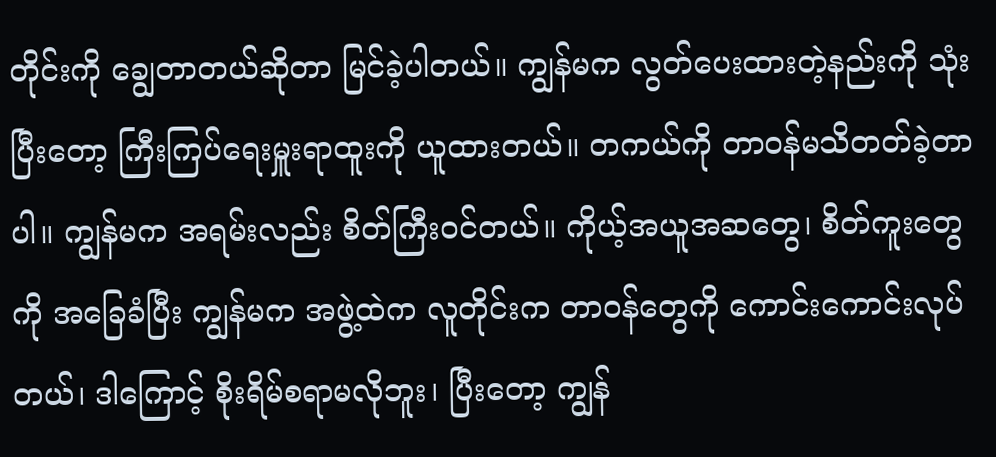တိုင်းကို ချွေတာတယ်ဆိုတာ မြင်ခဲ့ပါတယ်။ ကျွန်မက လွတ်ပေးထားတဲ့နည်းကို သုံးပြီးတော့ ကြီးကြပ်ရေးမှူးရာထူးကို ယူထားတယ်။ တကယ်ကို တာဝန်မသိတတ်ခဲ့တာပါ။ ကျွန်မက အရမ်းလည်း စိတ်ကြီးဝင်တယ်။ ကိုယ့်အယူအဆတွေ၊ စိတ်ကူးတွေကို အခြေခံပြီး ကျွန်မက အဖွဲ့ထဲက လူတိုင်းက တာဝန်တွေကို ကောင်းကောင်းလုပ်တယ်၊ ဒါကြောင့် စိုးရိမ်စရာမလိုဘူး၊ ပြီးတော့ ကျွန်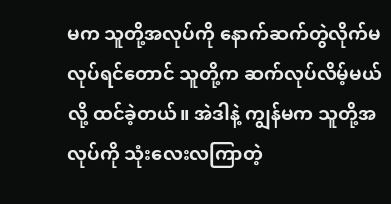မက သူတို့အလုပ်ကို နောက်ဆက်တွဲလိုက်မလုပ်ရင်တောင် သူတို့က ဆက်လုပ်လိမ့်မယ်လို့ ထင်ခဲ့တယ်။ အဲဒါနဲ့ ကျွန်မက သူတို့အလုပ်ကို သုံးလေးလကြာတဲ့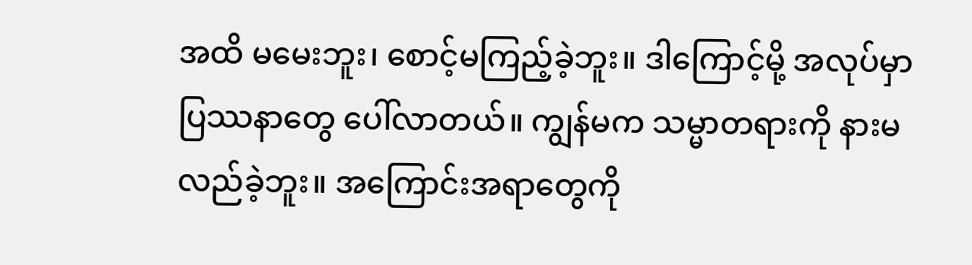အထိ မမေးဘူး၊ စောင့်မကြည့်ခဲ့ဘူး။ ဒါကြောင့်မို့ အလုပ်မှာ ပြဿနာတွေ ပေါ်လာတယ်။ ကျွန်မက သမ္မာတရားကို နားမလည်ခဲ့ဘူး။ အကြောင်းအရာတွေကို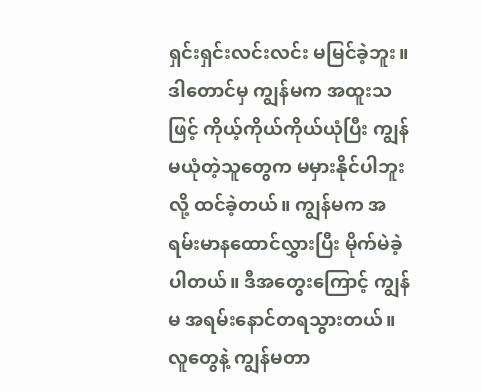ရှင်းရှင်းလင်းလင်း မမြင်ခဲ့ဘူး။ ဒါတောင်မှ ကျွန်မက အထူးသဖြင့် ကိုယ့်ကိုယ်ကိုယ်ယုံပြီး ကျွန်မယုံတဲ့သူတွေက မမှားနိုင်ပါဘူးလို့ ထင်ခဲ့တယ်။ ကျွန်မက အရမ်းမာနထောင်လွှားပြီး မိုက်မဲခဲ့ပါတယ်။ ဒီအတွေးကြောင့် ကျွန်မ အရမ်းနောင်တရသွားတယ်။ လူတွေနဲ့ ကျွန်မတာ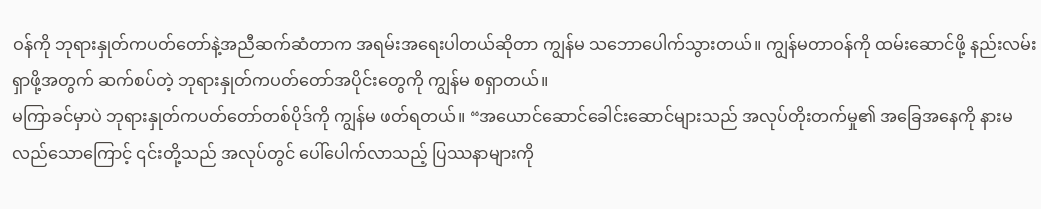ဝန်ကို ဘုရားနှုတ်ကပတ်တော်နဲ့အညီဆက်ဆံတာက အရမ်းအရေးပါတယ်ဆိုတာ ကျွန်မ သဘောပေါက်သွားတယ်။ ကျွန်မတာဝန်ကို ထမ်းဆောင်ဖို့ နည်းလမ်းရှာဖို့အတွက် ဆက်စပ်တဲ့ ဘုရားနှုတ်ကပတ်တော်အပိုင်းတွေကို ကျွန်မ စရှာတယ်။
မကြာခင်မှာပဲ ဘုရားနှုတ်ကပတ်တော်တစ်ပိုဒ်ကို ကျွန်မ ဖတ်ရတယ်။ “အယောင်ဆောင်ခေါင်းဆောင်များသည် အလုပ်တိုးတက်မှု၏ အခြေအနေကို နားမလည်သောကြောင့် ၎င်းတို့သည် အလုပ်တွင် ပေါ်ပေါက်လာသည့် ပြဿနာများကို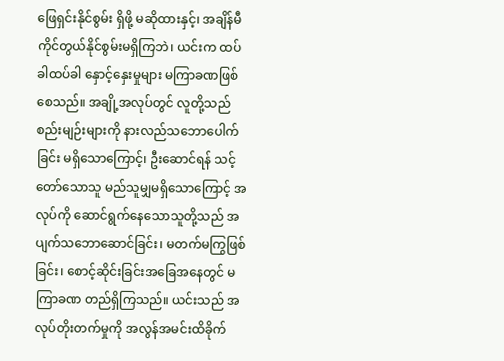ဖြေရှင်းနိုင်စွမ်း ရှိဖို့ မဆိုထားနှင့်၊ အချိန်မီ ကိုင်တွယ်နိုင်စွမ်းမရှိကြဘဲ၊ ယင်းက ထပ်ခါထပ်ခါ နှောင့်နှေးမှုများ မကြာခဏဖြစ်စေသည်။ အချို့အလုပ်တွင် လူတို့သည် စည်းမျဉ်းများကို နားလည်သဘောပေါက်ခြင်း မရှိသောကြောင့်၊ ဦးဆောင်ရန် သင့်တော်သောသူ မည်သူမျှမရှိသောကြောင့် အလုပ်ကို ဆောင်ရွက်နေသောသူတို့သည် အပျက်သဘောဆောင်ခြင်း၊ မတက်မကြွဖြစ်ခြင်း၊ စောင့်ဆိုင်းခြင်းအခြေအနေတွင် မကြာခဏ တည်ရှိကြသည်။ ယင်းသည် အလုပ်တိုးတက်မှုကို အလွန်အမင်းထိခိုက်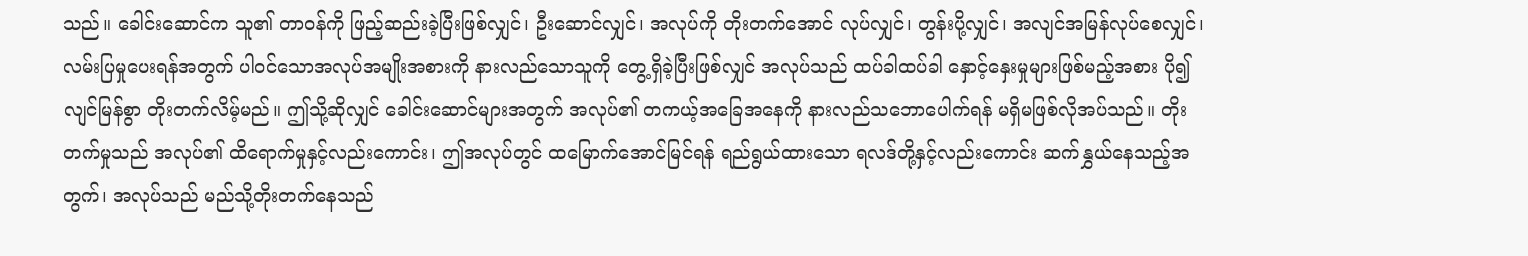သည်။ ခေါင်းဆောင်က သူ၏ တာဝန်ကို ဖြည့်ဆည်းခဲ့ပြီးဖြစ်လျှင်၊ ဦးဆောင်လျှင်၊ အလုပ်ကို တိုးတက်အောင် လုပ်လျှင်၊ တွန်းပို့လျှင်၊ အလျင်အမြန်လုပ်စေလျှင်၊ လမ်းပြမှုပေးရန်အတွက် ပါဝင်သောအလုပ်အမျိုးအစားကို နားလည်သောသူကို တွေ့ရှိခဲ့ပြီးဖြစ်လျှင် အလုပ်သည် ထပ်ခါထပ်ခါ နှောင့်နှေးမှုများဖြစ်မည့်အစား ပို၍ လျင်မြန်စွာ တိုးတက်လိမ့်မည်။ ဤသို့ဆိုလျှင် ခေါင်းဆောင်များအတွက် အလုပ်၏ တကယ့်အခြေအနေကို နားလည်သဘောပေါက်ရန် မရှိမဖြစ်လိုအပ်သည်။ တိုးတက်မှုသည် အလုပ်၏ ထိရောက်မှုနှင့်လည်းကောင်း၊ ဤအလုပ်တွင် ထမြောက်အောင်မြင်ရန် ရည်ရွယ်ထားသော ရလဒ်တို့နှင့်လည်းကောင်း ဆက်နွှယ်နေသည့်အတွက်၊ အလုပ်သည် မည်သို့တိုးတက်နေသည်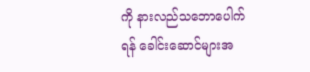ကို နားလည်သဘောပေါက်ရန် ခေါင်းဆောင်များအ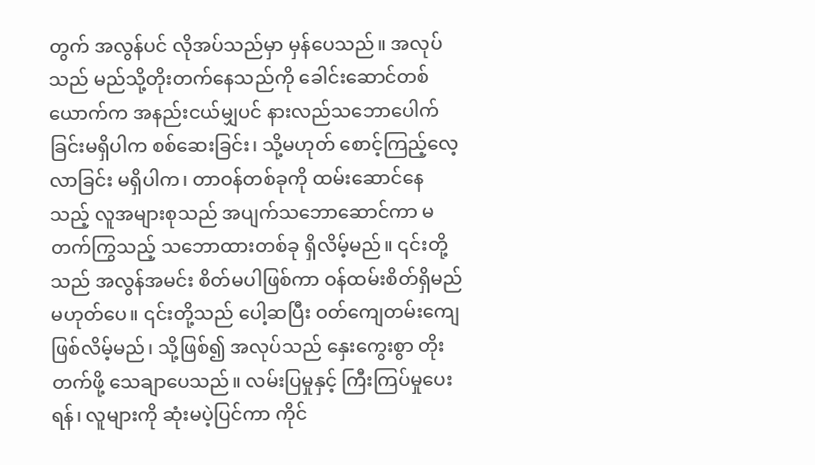တွက် အလွန်ပင် လိုအပ်သည်မှာ မှန်ပေသည်။ အလုပ်သည် မည်သို့တိုးတက်နေသည်ကို ခေါင်းဆောင်တစ်ယောက်က အနည်းငယ်မျှပင် နားလည်သဘောပေါက်ခြင်းမရှိပါက စစ်ဆေးခြင်း၊ သို့မဟုတ် စောင့်ကြည့်လေ့လာခြင်း မရှိပါက၊ တာဝန်တစ်ခုကို ထမ်းဆောင်နေသည့် လူအများစုသည် အပျက်သဘောဆောင်ကာ မတက်ကြွသည့် သဘောထားတစ်ခု ရှိလိမ့်မည်။ ၎င်းတို့သည် အလွန်အမင်း စိတ်မပါဖြစ်ကာ ဝန်ထမ်းစိတ်ရှိမည် မဟုတ်ပေ။ ၎င်းတို့သည် ပေါ့ဆပြီး ဝတ်ကျေတမ်းကျေဖြစ်လိမ့်မည်၊ သို့ဖြစ်၍ အလုပ်သည် နှေးကွေးစွာ တိုးတက်ဖို့ သေချာပေသည်။ လမ်းပြမှုနှင့် ကြီးကြပ်မှုပေးရန်၊ လူများကို ဆုံးမပဲ့ပြင်ကာ ကိုင်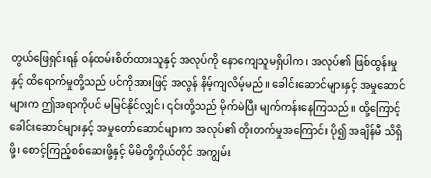တွယ်ဖြေရှင်းရန် ဝန်ထမ်းစိတ်ထားသူနှင့် အလုပ်ကို နောကျေသူမရှိပါက၊ အလုပ်၏ ဖြစ်ထွန်းမှုနှင့် ထိရောက်မှုတို့သည် ပင်ကိုအားဖြင့် အလွန် နိမ့်ကျလိမ့်မည်။ ခေါင်းဆောင်များနှင့် အမှုဆောင်များက ဤအရာကိုပင် မမြင်နိုင်လျှင်၊ ၎င်းတို့သည် မိုက်မဲပြီး မျက်ကန်းနေကြသည်။ ထို့ကြောင့် ခေါင်းဆောင်များနှင့် အမှုတော်ဆောင်များက အလုပ်၏ တိုးတက်မှုအကြောင်း ပို၍ အချိန်မီ သိရှိဖို့၊ စောင့်ကြည့်စစ်ဆေးဖို့နှင့် မိမိတို့ကိုယ်တိုင် အကျွမ်း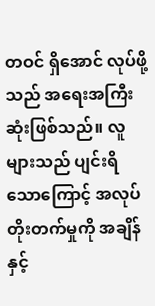တဝင် ရှိအောင် လုပ်ဖို့သည် အရေးအကြီးဆုံးဖြစ်သည်။ လူများသည် ပျင်းရိသောကြောင့် အလုပ်တိုးတက်မှုကို အချိန်နှင့်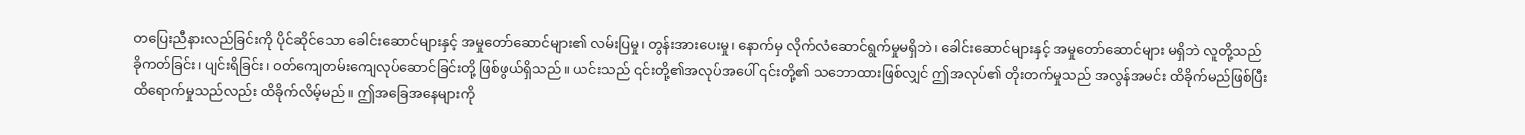တပြေးညီနားလည်ခြင်းကို ပိုင်ဆိုင်သော ခေါင်းဆောင်များနှင့် အမှုတော်ဆောင်များ၏ လမ်းပြမှု၊ တွန်းအားပေးမှု၊ နောက်မှ လိုက်လံဆောင်ရွက်မှုမရှိဘဲ၊ ခေါင်းဆောင်များနှင့် အမှုတော်ဆောင်များ မရှိဘဲ လူတို့သည် ခိုကတ်ခြင်း၊ ပျင်းရိခြင်း၊ ဝတ်ကျေတမ်းကျေလုပ်ဆောင်ခြင်းတို့ ဖြစ်ဖွယ်ရှိသည်။ ယင်းသည် ၎င်းတို့၏အလုပ်အပေါ် ၎င်းတို့၏ သဘောထားဖြစ်လျှင် ဤအလုပ်၏ တိုးတက်မှုသည် အလွန်အမင်း ထိခိုက်မည်ဖြစ်ပြီး ထိရောက်မှုသည်လည်း ထိခိုက်လိမ့်မည်။ ဤအခြေအနေများကို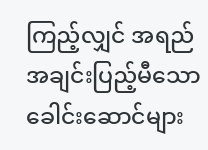ကြည့်လျှင် အရည်အချင်းပြည့်မီသော ခေါင်းဆောင်များ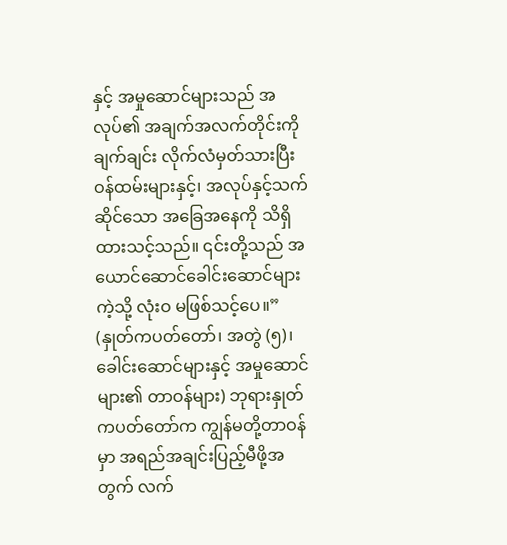နှင့် အမှုဆောင်များသည် အလုပ်၏ အချက်အလက်တိုင်းကို ချက်ချင်း လိုက်လံမှတ်သားပြီး ဝန်ထမ်းများနှင့်၊ အလုပ်နှင့်သက်ဆိုင်သော အခြေအနေကို သိရှိထားသင့်သည်။ ၎င်းတို့သည် အယောင်ဆောင်ခေါင်းဆောင်များကဲ့သို့ လုံးဝ မဖြစ်သင့်ပေ။” (နှုတ်ကပတ်တော်၊ အတွဲ (၅)၊ ခေါင်းဆောင်များနှင့် အမှုဆောင်များ၏ တာဝန်များ) ဘုရားနှုတ်ကပတ်တော်က ကျွန်မတို့တာဝန်မှာ အရည်အချင်းပြည့်မီဖို့အတွက် လက်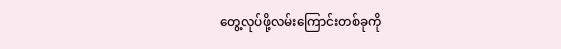တွေ့လုပ်ဖို့လမ်းကြောင်းတစ်ခုကို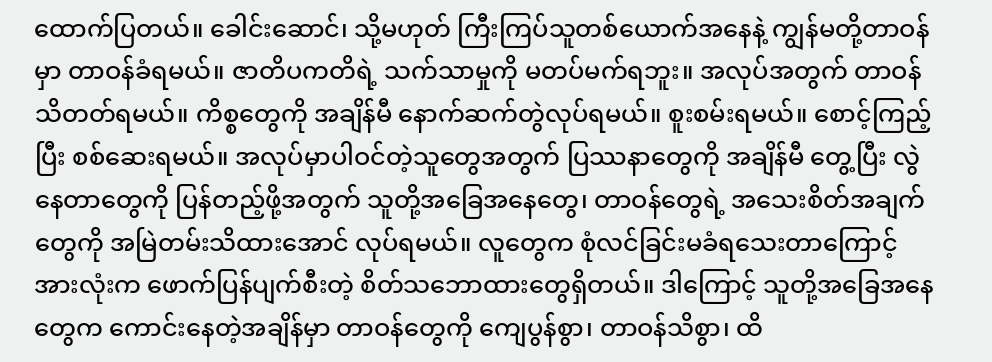ထောက်ပြတယ်။ ခေါင်းဆောင်၊ သို့မဟုတ် ကြီးကြပ်သူတစ်ယောက်အနေနဲ့ ကျွန်မတို့တာဝန်မှာ တာဝန်ခံရမယ်။ ဇာတိပကတိရဲ့ သက်သာမှုကို မတပ်မက်ရဘူး။ အလုပ်အတွက် တာဝန်သိတတ်ရမယ်။ ကိစ္စတွေကို အချိန်မီ နောက်ဆက်တွဲလုပ်ရမယ်။ စူးစမ်းရမယ်။ စောင့်ကြည့်ပြီး စစ်ဆေးရမယ်။ အလုပ်မှာပါဝင်တဲ့သူတွေအတွက် ပြဿနာတွေကို အချိန်မီ တွေ့ပြီး လွဲနေတာတွေကို ပြန်တည့်ဖို့အတွက် သူတို့အခြေအနေတွေ၊ တာဝန်တွေရဲ့ အသေးစိတ်အချက်တွေကို အမြဲတမ်းသိထားအောင် လုပ်ရမယ်။ လူတွေက စုံလင်ခြင်းမခံရသေးတာကြောင့် အားလုံးက ဖောက်ပြန်ပျက်စီးတဲ့ စိတ်သဘောထားတွေရှိတယ်။ ဒါကြောင့် သူတို့အခြေအနေတွေက ကောင်းနေတဲ့အချိန်မှာ တာဝန်တွေကို ကျေပွန်စွာ၊ တာဝန်သိစွာ၊ ထိ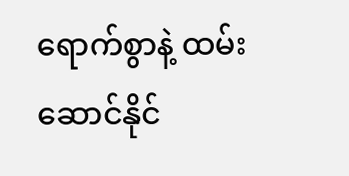ရောက်စွာနဲ့ ထမ်းဆောင်နိုင်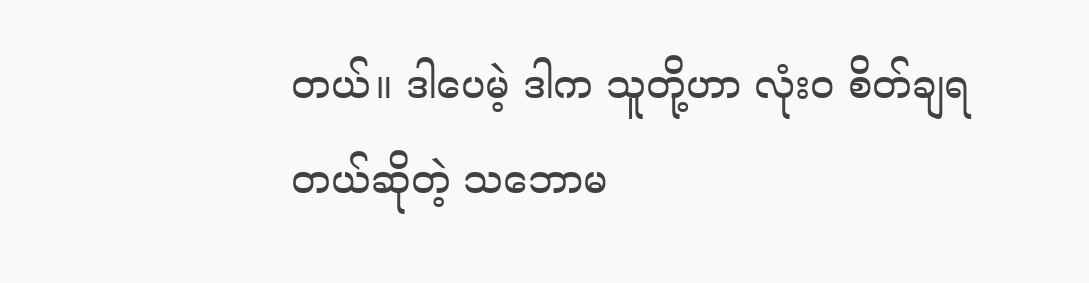တယ်။ ဒါပေမဲ့ ဒါက သူတို့ဟာ လုံးဝ စိတ်ချရတယ်ဆိုတဲ့ သဘောမ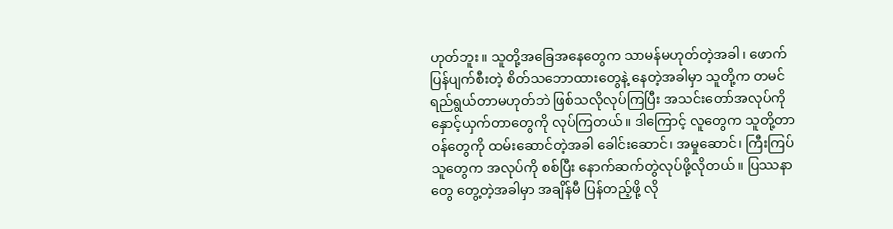ဟုတ်ဘူး။ သူတို့အခြေအနေတွေက သာမန်မဟုတ်တဲ့အခါ၊ ဖောက်ပြန်ပျက်စီးတဲ့ စိတ်သဘောထားတွေနဲ့ နေတဲ့အခါမှာ သူတို့က တမင်ရည်ရွယ်တာမဟုတ်ဘဲ ဖြစ်သလိုလုပ်ကြပြီး အသင်းတော်အလုပ်ကို နှောင့်ယှက်တာတွေကို လုပ်ကြတယ်။ ဒါကြောင့် လူတွေက သူတို့တာဝန်တွေကို ထမ်းဆောင်တဲ့အခါ ခေါင်းဆောင်၊ အမှုဆောင်၊ ကြီးကြပ်သူတွေက အလုပ်ကို စစ်ပြီး နောက်ဆက်တွဲလုပ်ဖို့လိုတယ်။ ပြဿနာတွေ တွေ့တဲ့အခါမှာ အချိန်မီ ပြန်တည့်ဖို့ လို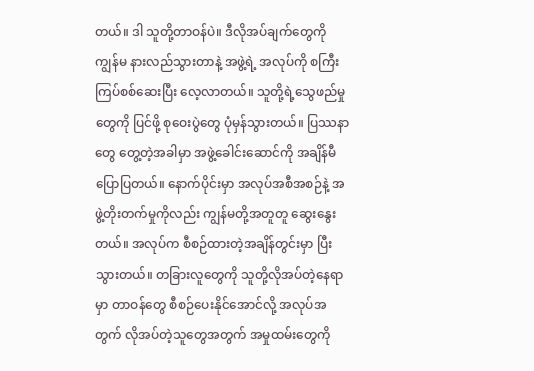တယ်။ ဒါ သူတို့တာဝန်ပဲ။ ဒီလိုအပ်ချက်တွေကို ကျွန်မ နားလည်သွားတာနဲ့ အဖွဲ့ရဲ့ အလုပ်ကို စကြီးကြပ်စစ်ဆေးပြီး လေ့လာတယ်။ သူတို့ရဲ့သွေဖည်မှုတွေကို ပြင်ဖို့ စုဝေးပွဲတွေ ပုံမှန်သွားတယ်။ ပြဿနာတွေ တွေ့တဲ့အခါမှာ အဖွဲ့ခေါင်းဆောင်ကို အချိန်မီပြောပြတယ်။ နောက်ပိုင်းမှာ အလုပ်အစီအစဉ်နဲ့ အဖွဲ့တိုးတက်မှုကိုလည်း ကျွန်မတို့အတူတူ ဆွေးနွေးတယ်။ အလုပ်က စီစဉ်ထားတဲ့အချိန်တွင်းမှာ ပြီးသွားတယ်။ တခြားလူတွေကို သူတို့လိုအပ်တဲ့နေရာမှာ တာဝန်တွေ စီစဉ်ပေးနိုင်အောင်လို့ အလုပ်အတွက် လိုအပ်တဲ့သူတွေအတွက် အမှုထမ်းတွေကို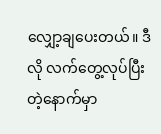လျှော့ချပေးတယ်။ ဒီလို လက်တွေ့လုပ်ပြီးတဲ့နောက်မှာ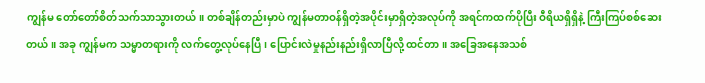ကျွန်မ တော်တော်စိတ်သက်သာသွားတယ်။ တစ်ချိန်တည်းမှာပဲ ကျွန်မတာဝန်ရှိတဲ့အပိုင်းမှာရှိတဲ့အလုပ်ကို အရင်ကထက်ပိုပြီး ဝီရိယရှိရှိနဲ့ ကြီးကြပ်စစ်ဆေးတယ်။ အခု ကျွန်မက သမ္မာတရားကို လက်တွေ့လုပ်နေပြီ၊ ပြောင်းလဲမှုနည်းနည်းရှိလာပြီလို့ ထင်တာ။ အခြေအနေအသစ်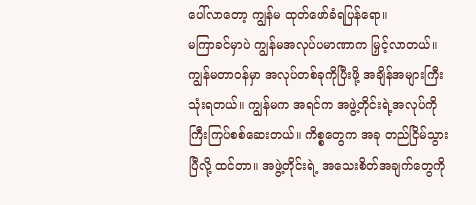ပေါ်လာတော့ ကျွန်မ ထုတ်ဖော်ခံရပြန်ရော။
မကြာခင်မှာပဲ ကျွန်မအလုပ်ပမာဏာက မြှင့်လာတယ်။ ကျွန်မတာဝန်မှာ အလုပ်တစ်ခုကိုပြီးဖို့ အချိန်အများကြီးသုံးရတယ်။ ကျွန်မက အရင်က အဖွဲ့တိုင်းရဲ့အလုပ်ကို ကြီးကြပ်စစ်ဆေးတယ်။ ကိစ္စတွေက အခု တည်ငြိမ်သွားပြီလို့ ထင်တာ။ အဖွဲ့တိုင်းရဲ့ အသေးစိတ်အချက်တွေကို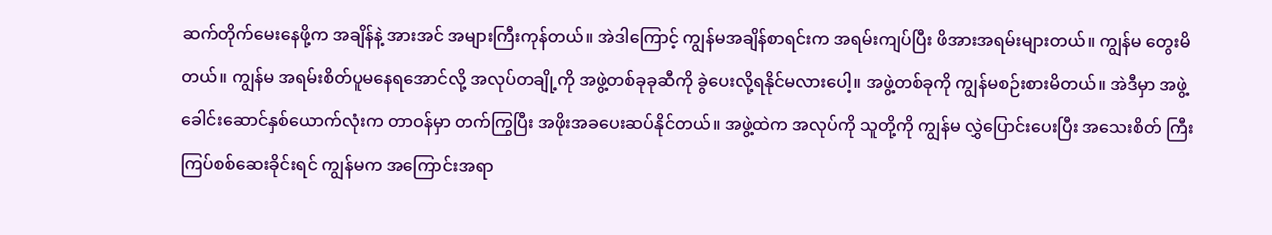ဆက်တိုက်မေးနေဖို့က အချိန်နဲ့ အားအင် အများကြီးကုန်တယ်။ အဲဒါကြောင့် ကျွန်မအချိန်စာရင်းက အရမ်းကျပ်ပြီး ဖိအားအရမ်းများတယ်။ ကျွန်မ တွေးမိတယ်။ ကျွန်မ အရမ်းစိတ်ပူမနေရအောင်လို့ အလုပ်တချို့ကို အဖွဲ့တစ်ခုခုဆီကို ခွဲပေးလို့ရနိုင်မလားပေါ့။ အဖွဲ့တစ်ခုကို ကျွန်မစဉ်းစားမိတယ်။ အဲဒီမှာ အဖွဲ့ခေါင်းဆောင်နှစ်ယောက်လုံးက တာဝန်မှာ တက်ကြွပြီး အဖိုးအခပေးဆပ်နိုင်တယ်။ အဖွဲ့ထဲက အလုပ်ကို သူတို့ကို ကျွန်မ လွှဲပြောင်းပေးပြီး အသေးစိတ် ကြီးကြပ်စစ်ဆေးခိုင်းရင် ကျွန်မက အကြောင်းအရာ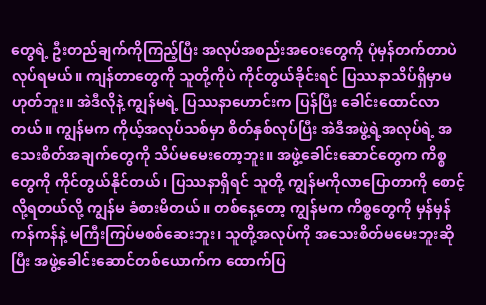တွေရဲ့ ဦးတည်ချက်ကိုကြည့်ပြီး အလုပ်အစည်းအဝေးတွေကို ပုံမှန်တက်တာပဲလုပ်ရမယ်။ ကျန်တာတွေကို သူတို့ကိုပဲ ကိုင်တွယ်ခိုင်းရင် ပြဿနာသိပ်ရှိမှာမဟုတ်ဘူး။ အဲဒီလိုနဲ့ ကျွန်မရဲ့ ပြဿနာဟောင်းက ပြန်ပြီး ခေါင်းထောင်လာတယ်။ ကျွန်မက ကိုယ့်အလုပ်သစ်မှာ စိတ်နှစ်လုပ်ပြီး အဲဒီအဖွဲ့ရဲ့အလုပ်ရဲ့ အသေးစိတ်အချက်တွေကို သိပ်မမေးတော့ဘူး။ အဖွဲ့ခေါင်းဆောင်တွေက ကိစ္စတွေကို ကိုင်တွယ်နိုင်တယ်၊ ပြဿနာရှိရင် သူတို့ ကျွန်မကိုလာပြောတာကို စောင့်လို့ရတယ်လို့ ကျွန်မ ခံစားမိတယ်။ တစ်နေ့တော့ ကျွန်မက ကိစ္စတွေကို မှန်မှန်ကန်ကန်နဲ့ မကြီးကြပ်မစစ်ဆေးဘူး၊ သူတို့အလုပ်ကို အသေးစိတ်မမေးဘူးဆိုပြီး အဖွဲ့ခေါင်းဆောင်တစ်ယောက်က ထောက်ပြ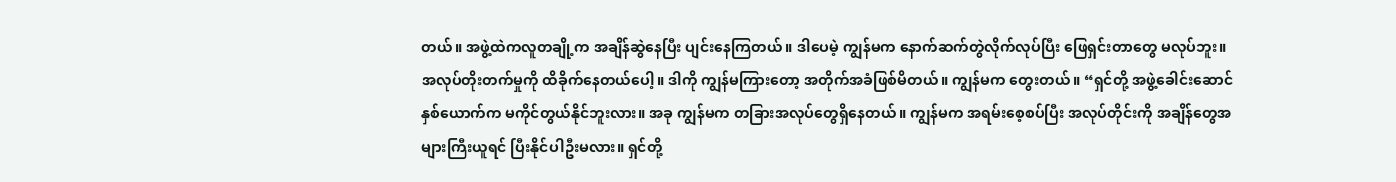တယ်။ အဖွဲ့ထဲကလူတချို့က အချိန်ဆွဲနေပြီး ပျင်းနေကြတယ်။ ဒါပေမဲ့ ကျွန်မက နောက်ဆက်တွဲလိုက်လုပ်ပြီး ဖြေရှင်းတာတွေ မလုပ်ဘူး။ အလုပ်တိုးတက်မှုကို ထိခိုက်နေတယ်ပေါ့။ ဒါကို ကျွန်မကြားတော့ အတိုက်အခံဖြစ်မိတယ်။ ကျွန်မက တွေးတယ်။ “ရှင်တို့ အဖွဲ့ခေါင်းဆောင်နှစ်ယောက်က မကိုင်တွယ်နိုင်ဘူးလား။ အခု ကျွန်မက တခြားအလုပ်တွေရှိနေတယ်။ ကျွန်မက အရမ်းစေ့စပ်ပြီး အလုပ်တိုင်းကို အချိန်တွေအများကြီးယူရင် ပြီးနိုင်ပါဦးမလား။ ရှင်တို့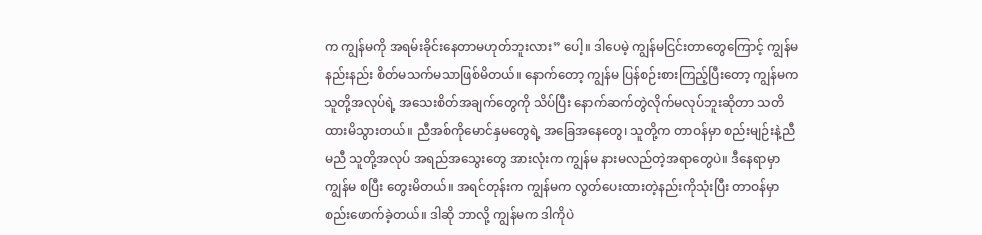က ကျွန်မကို အရမ်းခိုင်းနေတာမဟုတ်ဘူးလား” ပေါ့။ ဒါပေမဲ့ ကျွန်မငြင်းတာတွေကြောင့် ကျွန်မ နည်းနည်း စိတ်မသက်မသာဖြစ်မိတယ်။ နောက်တော့ ကျွန်မ ပြန်စဉ်းစားကြည့်ပြီးတော့ ကျွန်မက သူတို့အလုပ်ရဲ့ အသေးစိတ်အချက်တွေကို သိပ်ပြီး နောက်ဆက်တွဲလိုက်မလုပ်ဘူးဆိုတာ သတိထားမိသွားတယ်။ ညီအစ်ကိုမောင်နှမတွေရဲ့ အခြေအနေတွေ၊ သူတို့က တာဝန်မှာ စည်းမျဉ်းနဲ့ညီမညီ သူတို့အလုပ် အရည်အသွေးတွေ အားလုံးက ကျွန်မ နားမလည်တဲ့အရာတွေပဲ။ ဒီနေရာမှာ ကျွန်မ စပြီး တွေးမိတယ်။ အရင်တုန်းက ကျွန်မက လွတ်ပေးထားတဲ့နည်းကိုသုံးပြီး တာဝန်မှာ စည်းဖောက်ခဲ့တယ်။ ဒါဆို ဘာလို့ ကျွန်မက ဒါကိုပဲ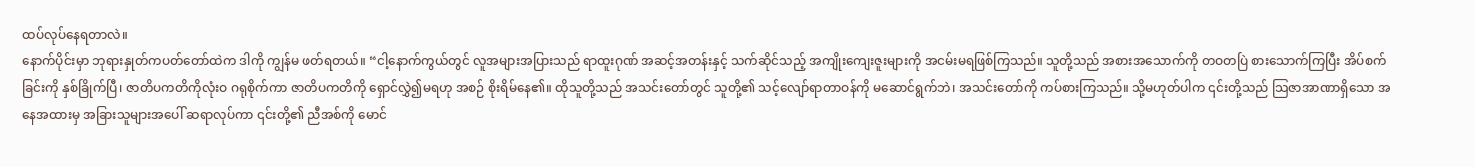ထပ်လုပ်နေရတာလဲ။
နောက်ပိုင်းမှာ ဘုရားနှုတ်ကပတ်တော်ထဲက ဒါကို ကျွန်မ ဖတ်ရတယ်။ “ငါ့နောက်ကွယ်တွင် လူအများအပြားသည် ရာထူးဂုဏ် အဆင့်အတန်းနှင့် သက်ဆိုင်သည့် အကျိုးကျေးဇူးများကို အငမ်းမရဖြစ်ကြသည်။ သူတို့သည် အစားအသောက်ကို တဝတပြဲ စားသောက်ကြပြီး အိပ်စက်ခြင်းကို နှစ်ခြိုက်ပြီ၊ ဇာတိပကတိကိုလုံးဝ ဂရုစိုက်ကာ ဇာတိပကတိကို ရှောင်လွှဲ၍မရဟု အစဉ် စိုးရိမ်နေ၏။ ထိုသူတို့သည် အသင်းတော်တွင် သူတို့၏ သင့်လျော်ရာတာဝန်ကို မဆောင်ရွက်ဘဲ၊ အသင်းတော်ကို ကပ်စားကြသည်။ သို့မဟုတ်ပါက ၎င်းတို့သည် သြဇာအာဏာရှိသော အနေအထားမှ အခြားသူများအပေါ် ဆရာလုပ်ကာ ၎င်းတို့၏ ညီအစ်ကို မောင်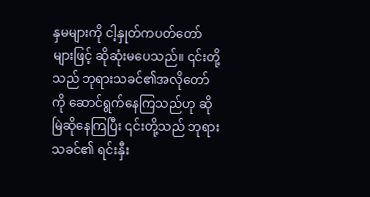နှမများကို ငါ့နှုတ်ကပတ်တော်များဖြင့် ဆိုဆုံးမပေသည်။ ၎င်းတို့သည် ဘုရားသခင်၏အလိုတော်ကို ဆောင်ရွက်နေကြသည်ဟု ဆိုမြဲဆိုနေကြပြီး ၎င်းတို့သည် ဘုရားသခင်၏ ရင်းနှီး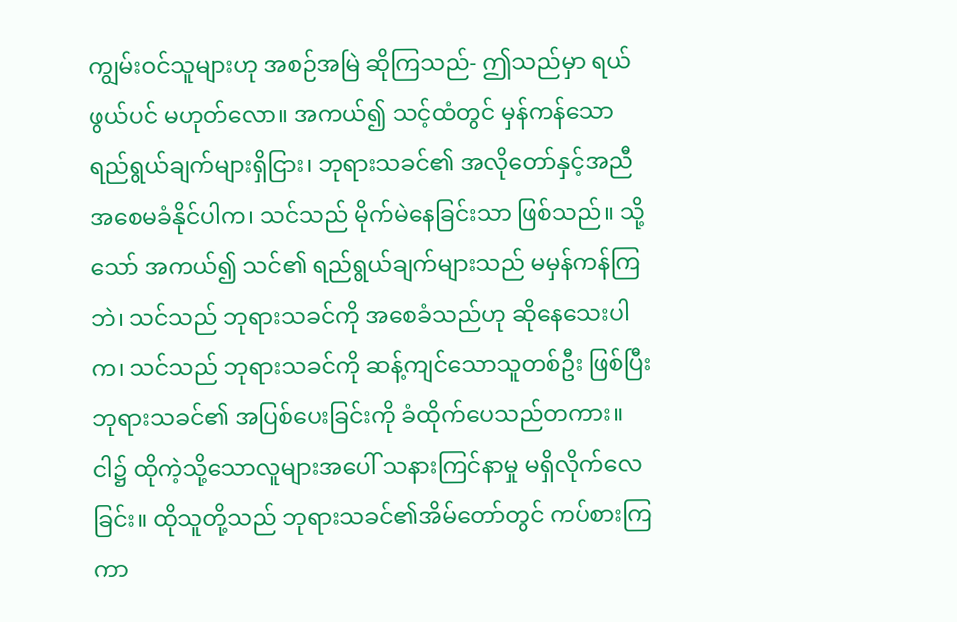ကျွမ်းဝင်သူများဟု အစဉ်အမြဲ ဆိုကြသည်- ဤသည်မှာ ရယ်ဖွယ်ပင် မဟုတ်လော။ အကယ်၍ သင့်ထံတွင် မှန်ကန်သော ရည်ရွယ်ချက်များရှိငြား၊ ဘုရားသခင်၏ အလိုတော်နှင့်အညီ အစေမခံနိုင်ပါက၊ သင်သည် မိုက်မဲနေခြင်းသာ ဖြစ်သည်။ သို့သော် အကယ်၍ သင်၏ ရည်ရွယ်ချက်များသည် မမှန်ကန်ကြဘဲ၊ သင်သည် ဘုရားသခင်ကို အစေခံသည်ဟု ဆိုနေသေးပါက၊ သင်သည် ဘုရားသခင်ကို ဆန့်ကျင်သောသူတစ်ဦး ဖြစ်ပြီး ဘုရားသခင်၏ အပြစ်ပေးခြင်းကို ခံထိုက်ပေသည်တကား။ ငါ၌ ထိုကဲ့သို့သောလူများအပေါ် သနားကြင်နာမှု မရှိလိုက်လေခြင်း။ ထိုသူတို့သည် ဘုရားသခင်၏အိမ်တော်တွင် ကပ်စားကြကာ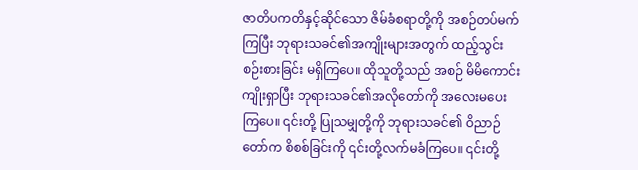ဇာတိပကတိနှင့်ဆိုင်သော ဇိမ်ခံစရာတို့ကို အစဉ်တပ်မက်ကြပြီး ဘုရားသခင်၏အကျိုးများအတွက် ထည့်သွင်းစဉ်းစားခြင်း မရှိကြပေ။ ထိုသူတို့သည် အစဉ် မိမိကောင်းကျိုးရှာပြီး ဘုရားသခင်၏အလိုတော်ကို အလေးမပေးကြပေ။ ၎င်းတို့ ပြုသမျှတို့ကို ဘုရားသခင်၏ ဝိညာဉ်တော်က စိစစ်ခြင်းကို ၎င်းတို့လက်မခံကြပေ။ ၎င်းတို့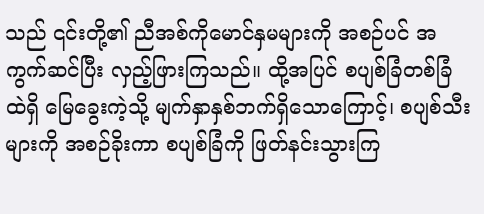သည် ၎င်းတို့၏ ညီအစ်ကိုမောင်နှမများကို အစဉ်ပင် အကွက်ဆင်ပြီး လှည့်ဖြားကြသည်။ ထို့အပြင် စပျစ်ခြံတစ်ခြံထဲရှိ မြေခွေးကဲ့သို့ မျက်နှာနှစ်ဘက်ရှိသောကြောင့်၊ စပျစ်သီးများကို အစဉ်ခိုးကာ စပျစ်ခြံကို ဖြတ်နင်းသွားကြ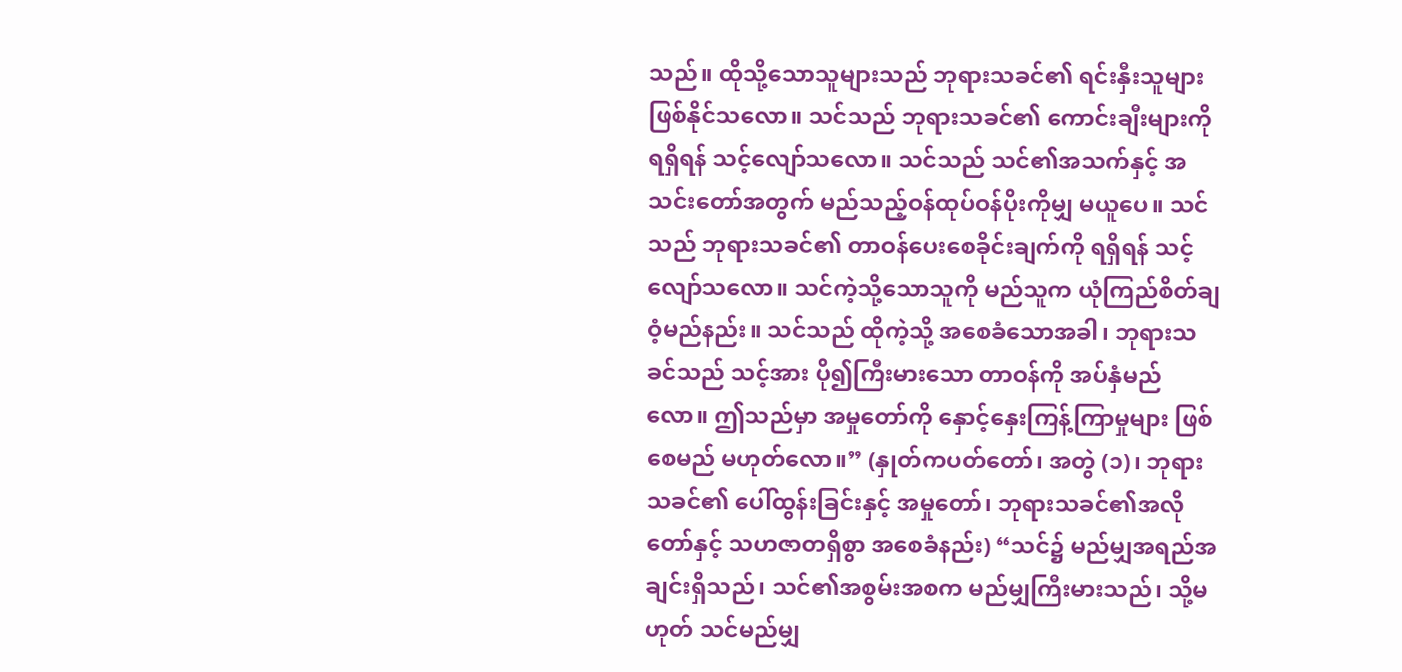သည်။ ထိုသို့သောသူများသည် ဘုရားသခင်၏ ရင်းနှီးသူများ ဖြစ်နိုင်သလော။ သင်သည် ဘုရားသခင်၏ ကောင်းချီးများကို ရရှိရန် သင့်လျော်သလော။ သင်သည် သင်၏အသက်နှင့် အသင်းတော်အတွက် မည်သည့်ဝန်ထုပ်ဝန်ပိုးကိုမျှ မယူပေ။ သင်သည် ဘုရားသခင်၏ တာဝန်ပေးစေခိုင်းချက်ကို ရရှိရန် သင့်လျော်သလော။ သင်ကဲ့သို့သောသူကို မည်သူက ယုံကြည်စိတ်ချဝံ့မည်နည်း။ သင်သည် ထိုကဲ့သို့ အစေခံသောအခါ၊ ဘုရားသခင်သည် သင့်အား ပို၍ကြီးမားသော တာဝန်ကို အပ်နှံမည်လော။ ဤသည်မှာ အမှုတော်ကို နှောင့်နှေးကြန့်ကြာမှုများ ဖြစ်စေမည် မဟုတ်လော။” (နှုတ်ကပတ်တော်၊ အတွဲ (၁)၊ ဘုရားသခင်၏ ပေါ်ထွန်းခြင်းနှင့် အမှုတော်၊ ဘုရားသခင်၏အလိုတော်နှင့် သဟဇာတရှိစွာ အစေခံနည်း) “သင်၌ မည်မျှအရည်အချင်းရှိသည်၊ သင်၏အစွမ်းအစက မည်မျှကြီးမားသည်၊ သို့မဟုတ် သင်မည်မျှ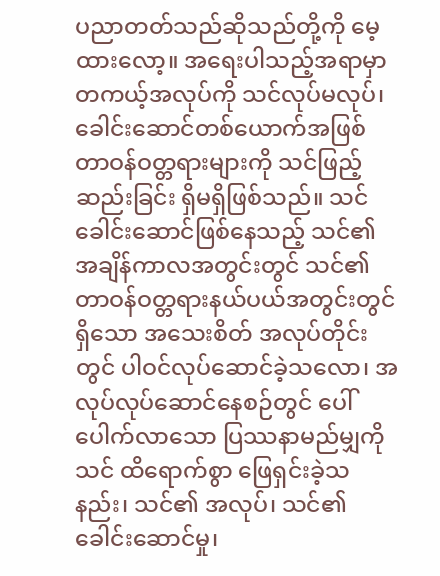ပညာတတ်သည်ဆိုသည်တို့ကို မေ့ထားလော့။ အရေးပါသည့်အရာမှာ တကယ့်အလုပ်ကို သင်လုပ်မလုပ်၊ ခေါင်းဆောင်တစ်ယောက်အဖြစ် တာဝန်ဝတ္တရားများကို သင်ဖြည့်ဆည်းခြင်း ရှိမရှိဖြစ်သည်။ သင်ခေါင်းဆောင်ဖြစ်နေသည့် သင်၏ အချိန်ကာလအတွင်းတွင် သင်၏ တာဝန်ဝတ္တရားနယ်ပယ်အတွင်းတွင်ရှိသော အသေးစိတ် အလုပ်တိုင်းတွင် ပါဝင်လုပ်ဆောင်ခဲ့သလော၊ အလုပ်လုပ်ဆောင်နေစဉ်တွင် ပေါ်ပေါက်လာသော ပြဿနာမည်မျှကို သင် ထိရောက်စွာ ဖြေရှင်းခဲ့သနည်း၊ သင်၏ အလုပ်၊ သင်၏ ခေါင်းဆောင်မှု၊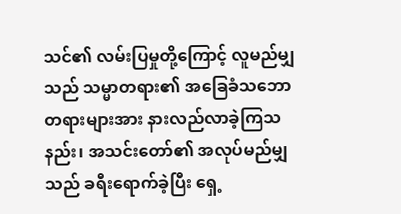သင်၏ လမ်းပြမှုတို့ကြောင့် လူမည်မျှသည် သမ္မာတရား၏ အခြေခံသဘောတရားများအား နားလည်လာခဲ့ကြသနည်း၊ အသင်းတော်၏ အလုပ်မည်မျှသည် ခရီးရောက်ခဲ့ပြီး ရှေ့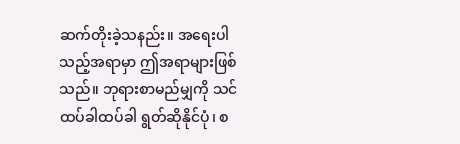ဆက်တိုးခဲ့သနည်း။ အရေးပါသည့်အရာမှာ ဤအရာများဖြစ်သည်။ ဘုရားစာမည်မျှကို သင်ထပ်ခါထပ်ခါ ရွတ်ဆိုနိုင်ပုံ၊ စ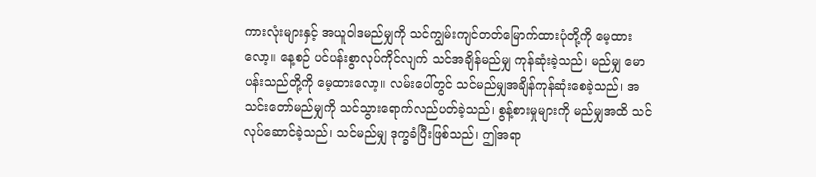ကားလုံးများနှင့် အယူဝါဒမည်မျှကို သင်ကျွမ်းကျင်တတ်မြောက်ထားပုံတို့ကို မေ့ထားလော့။ နေ့စဉ် ပင်ပန်းစွာလုပ်ကိုင်လျက် သင်အချိန်မည်မျှ ကုန်ဆုံးခဲ့သည်၊ မည်မျှ မောပန်းသည်တို့ကို မေ့ထားလော့။ လမ်းပေါ်တွင် သင်မည်မျှအချိန်ကုန်ဆုံးစေခဲ့သည်၊ အသင်းတော်မည်မျှကို သင်သွားရောက်လည်ပတ်ခဲ့သည်၊ စွန့်စားမှုများကို မည်မျှအထိ သင်လုပ်ဆောင်ခဲ့သည်၊ သင်မည်မျှ ဒုက္ခခံပြီးဖြစ်သည်၊ ဤအရာ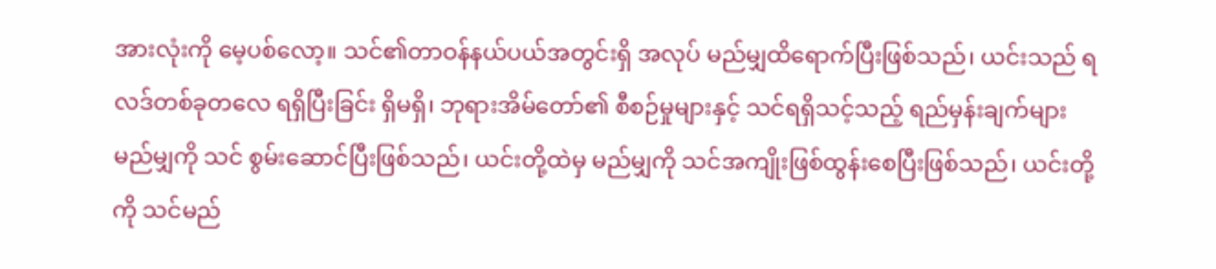အားလုံးကို မေ့ပစ်လော့။ သင်၏တာဝန်နယ်ပယ်အတွင်းရှိ အလုပ် မည်မျှထိရောက်ပြီးဖြစ်သည်၊ ယင်းသည် ရလဒ်တစ်ခုတလေ ရရှိပြီးခြင်း ရှိမရှိ၊ ဘုရားအိမ်တော်၏ စီစဉ်မှုများနှင့် သင်ရရှိသင့်သည့် ရည်မှန်းချက်များ မည်မျှကို သင် စွမ်းဆောင်ပြီးဖြစ်သည်၊ ယင်းတို့ထဲမှ မည်မျှကို သင်အကျိုးဖြစ်ထွန်းစေပြီးဖြစ်သည်၊ ယင်းတို့ကို သင်မည်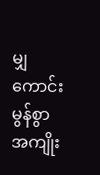မျှကောင်းမွန်စွာ အကျိုး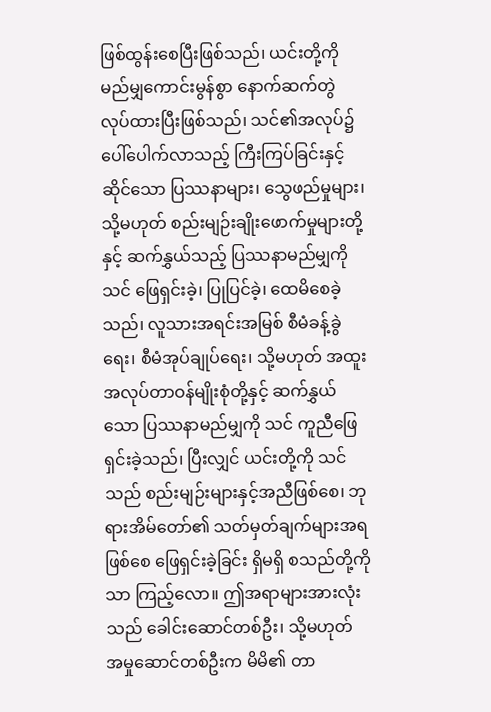ဖြစ်ထွန်းစေပြီးဖြစ်သည်၊ ယင်းတို့ကို မည်မျှကောင်းမွန်စွာ နောက်ဆက်တွဲ လုပ်ထားပြီးဖြစ်သည်၊ သင်၏အလုပ်၌ ပေါ်ပေါက်လာသည့် ကြီးကြပ်ခြင်းနှင့်ဆိုင်သော ပြဿနာများ၊ သွေဖည်မှုများ၊ သို့မဟုတ် စည်းမျဉ်းချိုးဖောက်မှုများတို့နှင့် ဆက်နွှယ်သည့် ပြဿနာမည်မျှကို သင် ဖြေရှင်းခဲ့၊ ပြုပြင်ခဲ့၊ ထေမိစေခဲ့သည်၊ လူသားအရင်းအမြစ် စီမံခန့်ခွဲရေး၊ စီမံအုပ်ချုပ်ရေး၊ သို့မဟုတ် အထူးအလုပ်တာဝန်မျိုးစုံတို့နှင့် ဆက်နွှယ်သော ပြဿနာမည်မျှကို သင် ကူညီဖြေရှင်းခဲ့သည်၊ ပြီးလျှင် ယင်းတို့ကို သင်သည် စည်းမျဉ်းများနှင့်အညီဖြစ်စေ၊ ဘုရားအိမ်တော်၏ သတ်မှတ်ချက်များအရဖြစ်စေ ဖြေရှင်းခဲ့ခြင်း ရှိမရှိ စသည်တို့ကိုသာ ကြည့်လော။ ဤအရာများအားလုံးသည် ခေါင်းဆောင်တစ်ဦး၊ သို့မဟုတ် အမှုဆောင်တစ်ဦးက မိမိ၏ တာ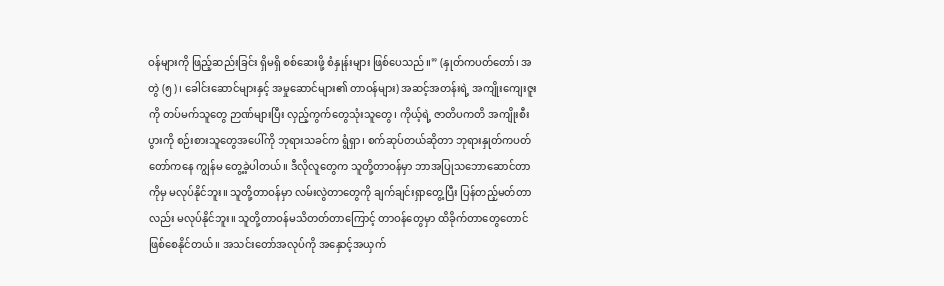ဝန်များကို ဖြည့်ဆည်းခြင်း ရှိမရှိ စစ်ဆေးဖို့ စံနှုန်းများ ဖြစ်ပေသည်။” (နှုတ်ကပတ်တော်၊ အတွဲ (၅)၊ ခေါင်းဆောင်များနှင့် အမှုဆောင်များ၏ တာဝန်များ) အဆင့်အတန်းရဲ့ အကျိုးကျေးဇူးကို တပ်မက်သူတွေ ဉာဏ်များပြီး လှည့်ကွက်တွေသုံးသူတွေ၊ ကိုယ့်ရဲ့ ဇာတိပကတိ အကျိုးစီးပွားကို စဉ်းစားသူတွေအပေါ်ကို ဘုရားသခင်က ရွံရှာ၊ စက်ဆုပ်တယ်ဆိုတာ ဘုရားနှုတ်ကပတ်တော်ကနေ ကျွန်မ တွေ့ခဲ့ပါတယ်။ ဒီလိုလူတွေက သူတို့တာဝန်မှာ ဘာအပြုသဘောဆောင်တာကိုမှ မလုပ်နိုင်ဘူး။ သူတို့တာဝန်မှာ လမ်းလွဲတာတွေကို ချက်ချင်းရှာတွေ့ပြီး ပြန်တည့်မတ်တာလည်း မလုပ်နိုင်ဘူး။ သူတို့တာဝန်မသိတတ်တာကြောင့် တာဝန်တွေမှာ ထိခိုက်တာတွေတောင်ဖြစ်စေနိုင်တယ်။ အသင်းတော်အလုပ်ကို အနှောင့်အယှက်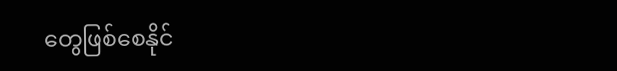တွေဖြစ်စေနိုင်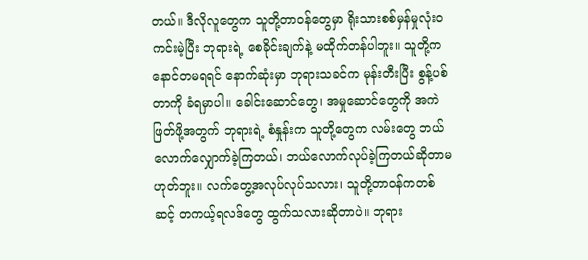တယ်။ ဒီလိုလူတွေက သူတို့တာဝန်တွေမှာ ရိုးသားစစ်မှန်မှုလုံးဝ ကင်းမဲ့ပြီး ဘုရားရဲ့ စေခိုင်းချက်နဲ့ မထိုက်တန်ပါဘူး။ သူတို့က နောင်တမရရင် နောက်ဆုံးမှာ ဘုရားသခင်က မုန်းတီးပြီး စွန့်ပစ်တာကို ခံရမှာပါ။ ခေါင်းဆောင်တွေ၊ အမှုဆောင်တွေကို အကဲဖြတ်ဖို့အတွက် ဘုရားရဲ့ စံနှုန်းက သူတို့တွေက လမ်းတွေ ဘယ်လောက်လျှောက်ခဲ့ကြတယ်၊ ဘယ်လောက်လုပ်ခဲ့ကြတယ်ဆိုတာမဟုတ်ဘူး။ လက်တွေ့အလုပ်လုပ်သလား၊ သူတို့တာဝန်ကတစ်ဆင့် တကယ့်ရလဒ်တွေ ထွက်သလားဆိုတာပဲ။ ဘုရား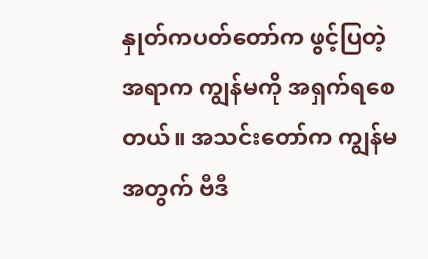နှုတ်ကပတ်တော်က ဖွင့်ပြတဲ့အရာက ကျွန်မကို အရှက်ရစေတယ်။ အသင်းတော်က ကျွန်မအတွက် ဗီဒီ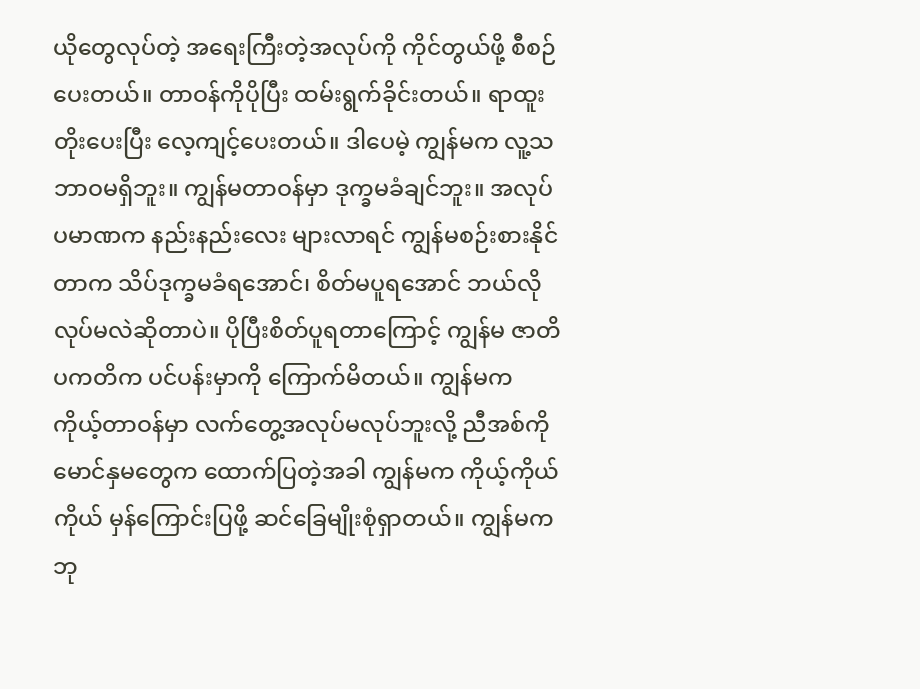ယိုတွေလုပ်တဲ့ အရေးကြီးတဲ့အလုပ်ကို ကိုင်တွယ်ဖို့ စီစဉ်ပေးတယ်။ တာဝန်ကိုပိုပြီး ထမ်းရွက်ခိုင်းတယ်။ ရာထူးတိုးပေးပြီး လေ့ကျင့်ပေးတယ်။ ဒါပေမဲ့ ကျွန်မက လူ့သဘာဝမရှိဘူး။ ကျွန်မတာဝန်မှာ ဒုက္ခမခံချင်ဘူး။ အလုပ်ပမာဏက နည်းနည်းလေး များလာရင် ကျွန်မစဉ်းစားနိုင်တာက သိပ်ဒုက္ခမခံရအောင်၊ စိတ်မပူရအောင် ဘယ်လိုလုပ်မလဲဆိုတာပဲ။ ပိုပြီးစိတ်ပူရတာကြောင့် ကျွန်မ ဇာတိပကတိက ပင်ပန်းမှာကို ကြောက်မိတယ်။ ကျွန်မက ကိုယ့်တာဝန်မှာ လက်တွေ့အလုပ်မလုပ်ဘူးလို့ ညီအစ်ကိုမောင်နှမတွေက ထောက်ပြတဲ့အခါ ကျွန်မက ကိုယ့်ကိုယ်ကိုယ် မှန်ကြောင်းပြဖို့ ဆင်ခြေမျိုးစုံရှာတယ်။ ကျွန်မက ဘု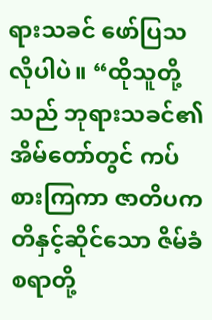ရားသခင် ဖော်ပြသလိုပါပဲ။ “ထိုသူတို့သည် ဘုရားသခင်၏အိမ်တော်တွင် ကပ်စားကြကာ ဇာတိပကတိနှင့်ဆိုင်သော ဇိမ်ခံစရာတို့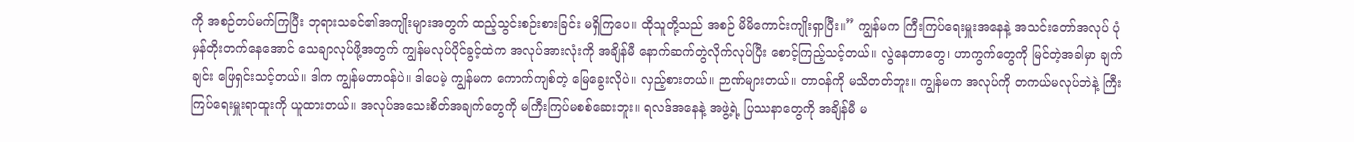ကို အစဉ်တပ်မက်ကြပြီး ဘုရားသခင်၏အကျိုးများအတွက် ထည့်သွင်းစဉ်းစားခြင်း မရှိကြပေ။ ထိုသူတို့သည် အစဉ် မိမိကောင်းကျိုးရှာပြီး။” ကျွန်မက ကြီးကြပ်ရေးမှူးအနေနဲ့ အသင်းတော်အလုပ် ပုံမှန်တိုးတက်နေအောင် သေချာလုပ်ဖို့အတွက် ကျွန်မလုပ်ပိုင်ခွင့်ထဲက အလုပ်အားလုံးကို အချိန်မီ နောက်ဆက်တွဲလိုက်လုပ်ပြီး စောင့်ကြည့်သင့်တယ်။ လွဲနေတာတွေ၊ ဟာကွက်တွေကို မြင်တဲ့အခါမှာ ချက်ချင်း ဖြေရှင်းသင့်တယ်။ ဒါက ကျွန်မတာဝန်ပဲ။ ဒါပေမဲ့ ကျွန်မက ကောက်ကျစ်တဲ့ မြေခွေးလိုပဲ။ လှည့်စားတယ်။ ဉာဏ်များတယ်။ တာဝန်ကို မသိတတ်ဘူး။ ကျွန်မက အလုပ်ကို တကယ်မလုပ်ဘဲနဲ့ ကြီးကြပ်ရေးမှူးရာထူးကို ယူထားတယ်။ အလုပ်အသေးစိတ်အချက်တွေကို မကြီးကြပ်မစစ်ဆေးဘူး။ ရလဒ်အနေနဲ့ အဖွဲ့ရဲ့ ပြဿနာတွေကို အချိန်မီ မ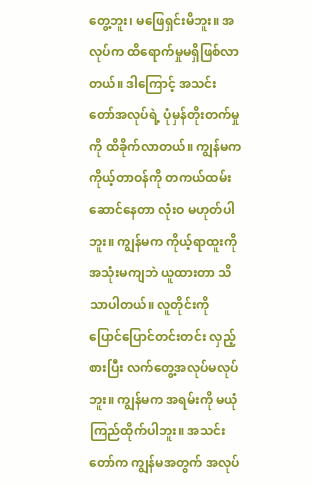တွေ့ဘူး၊ မဖြေရှင်းမိဘူး။ အလုပ်က ထိရောက်မှုမရှိဖြစ်လာတယ်။ ဒါကြောင့် အသင်းတော်အလုပ်ရဲ့ ပုံမှန်တိုးတက်မှုကို ထိခိုက်လာတယ်။ ကျွန်မက ကိုယ့်တာဝန်ကို တကယ်ထမ်းဆောင်နေတာ လုံးဝ မဟုတ်ပါဘူး။ ကျွန်မက ကိုယ့်ရာထူးကို အသုံးမကျဘဲ ယူထားတာ သိသာပါတယ်။ လူတိုင်းကို ပြောင်ပြောင်တင်းတင်း လှည့်စားပြီး လက်တွေ့အလုပ်မလုပ်ဘူး။ ကျွန်မက အရမ်းကို မယုံကြည်ထိုက်ပါဘူး။ အသင်းတော်က ကျွန်မအတွက် အလုပ်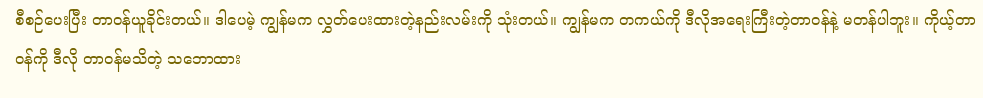စီစဉ်ပေးပြီး တာဝန်ယူခိုင်းတယ်။ ဒါပေမဲ့ ကျွန်မက လွှတ်ပေးထားတဲ့နည်းလမ်းကို သုံးတယ်။ ကျွန်မက တကယ်ကို ဒီလိုအရေးကြီးတဲ့တာဝန်နဲ့ မတန်ပါဘူး။ ကိုယ့်တာဝန်ကို ဒီလို တာဝန်မသိတဲ့ သဘောထား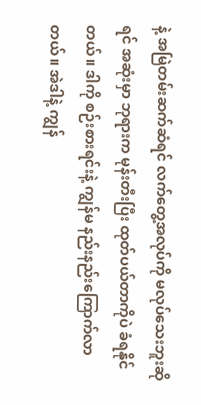နဲ့ အမြဲတမ်းဆက်ဆံရင် လက်တွေ့အလုပ်ကို မလုပ်သေးဘူးဆိုရင် အဆုံးမှာ ဘုရားက မုန်းတီးပြီး ထုတ်ပယ်တာကိုပဲ ခံရနိုင်တယ်။ ဒါကို စဉ်းစားရင်းနဲ့ ကျွန်မ နည်းနည်းကြောက်လာတယ်။ အဲဒါနဲ့ ကျွန်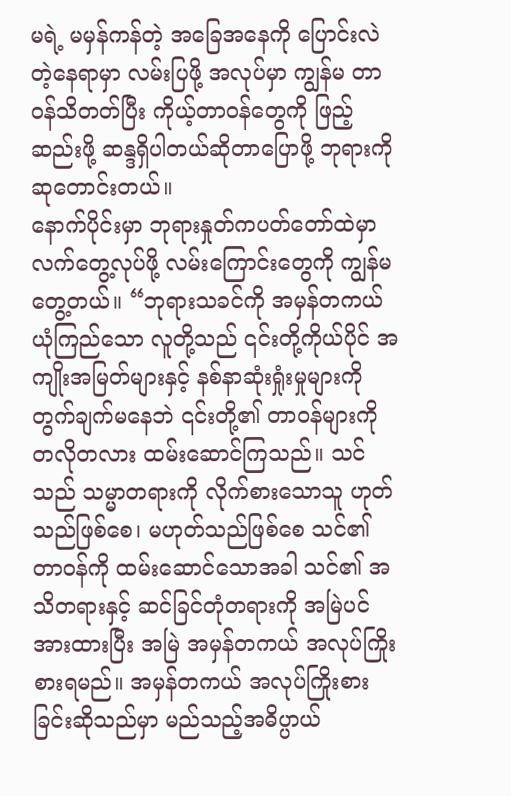မရဲ့ မမှန်ကန်တဲ့ အခြေအနေကို ပြောင်းလဲတဲ့နေရာမှာ လမ်းပြဖို့ အလုပ်မှာ ကျွန်မ တာဝန်သိတတ်ပြီး ကိုယ့်တာဝန်တွေကို ဖြည့်ဆည်းဖို့ ဆန္ဒရှိပါတယ်ဆိုတာပြောဖို့ ဘုရားကို ဆုတောင်းတယ်။
နောက်ပိုင်းမှာ ဘုရားနှုတ်ကပတ်တော်ထဲမှာ လက်တွေ့လုပ်ဖို့ လမ်းကြောင်းတွေကို ကျွန်မ တွေ့တယ်။ “ဘုရားသခင်ကို အမှန်တကယ် ယုံကြည်သော လူတို့သည် ၎င်းတို့ကိုယ်ပိုင် အကျိုးအမြတ်များနှင့် နစ်နာဆုံးရှုံးမှုများကို တွက်ချက်မနေဘဲ ၎င်းတို့၏ တာဝန်များကို တလိုတလား ထမ်းဆောင်ကြသည်။ သင်သည် သမ္မာတရားကို လိုက်စားသောသူ ဟုတ်သည်ဖြစ်စေ၊ မဟုတ်သည်ဖြစ်စေ သင်၏ တာဝန်ကို ထမ်းဆောင်သောအခါ သင်၏ အသိတရားနှင့် ဆင်ခြင်တုံတရားကို အမြဲပင် အားထားပြီး အမြဲ အမှန်တကယ် အလုပ်ကြိုးစားရမည်။ အမှန်တကယ် အလုပ်ကြိုးစားခြင်းဆိုသည်မှာ မည်သည့်အဓိပ္ပာယ်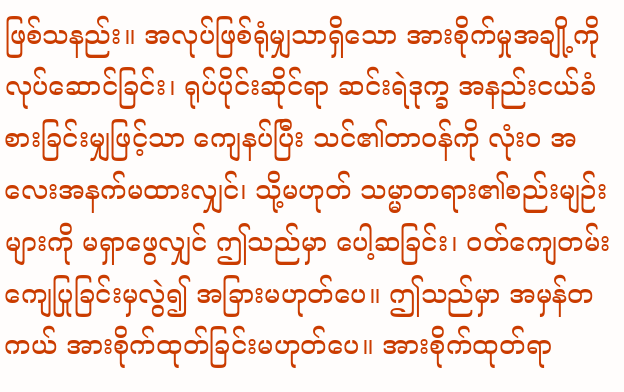ဖြစ်သနည်း။ အလုပ်ဖြစ်ရုံမျှသာရှိသော အားစိုက်မှုအချို့ကို လုပ်ဆောင်ခြင်း၊ ရုပ်ပိုင်းဆိုင်ရာ ဆင်းရဲဒုက္ခ အနည်းငယ်ခံစားခြင်းမျှဖြင့်သာ ကျေနပ်ပြီး သင်၏တာဝန်ကို လုံးဝ အလေးအနက်မထားလျှင်၊ သို့မဟုတ် သမ္မာတရား၏စည်းမျဉ်းများကို မရှာဖွေလျှင် ဤသည်မှာ ပေါ့ဆခြင်း၊ ဝတ်ကျေတမ်းကျေပြုခြင်းမှလွဲ၍ အခြားမဟုတ်ပေ။ ဤသည်မှာ အမှန်တကယ် အားစိုက်ထုတ်ခြင်းမဟုတ်ပေ။ အားစိုက်ထုတ်ရာ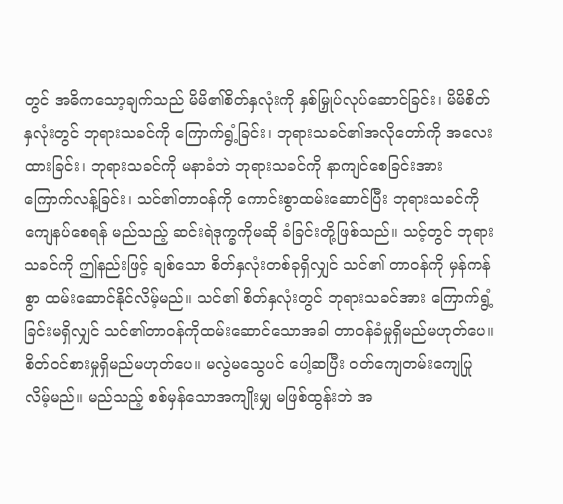တွင် အဓိကသော့ချက်သည် မိမိ၏စိတ်နှလုံးကို နှစ်မြှုပ်လုပ်ဆောင်ခြင်း၊ မိမိစိတ်နှလုံးတွင် ဘုရားသခင်ကို ကြောက်ရွံ့ခြင်း၊ ဘုရားသခင်၏အလိုတော်ကို အလေးထားခြင်း၊ ဘုရားသခင်ကို မနာခံဘဲ ဘုရားသခင်ကို နာကျင်စေခြင်းအား ကြောက်လန့်ခြင်း၊ သင်၏တာဝန်ကို ကောင်းစွာထမ်းဆောင်ပြီး ဘုရားသခင်ကို ကျေနပ်စေရန် မည်သည့် ဆင်းရဲဒုက္ခကိုမဆို ခံခြင်းတို့ဖြစ်သည်။ သင့်တွင် ဘုရားသခင်ကို ဤနည်းဖြင့် ချစ်သော စိတ်နှလုံးတစ်ခုရှိလျှင် သင်၏ တာဝန်ကို မှန်ကန်စွာ ထမ်းဆောင်နိုင်လိမ့်မည်။ သင်၏ စိတ်နှလုံးတွင် ဘုရားသခင်အား ကြောက်ရွံ့ခြင်းမရှိလျှင် သင်၏တာဝန်ကိုထမ်းဆောင်သောအခါ တာဝန်ခံမှုရှိမည်မဟုတ်ပေ။ စိတ်ဝင်စားမှုရှိမည်မဟုတ်ပေ။ မလွဲမသွေပင် ပေါ့ဆပြီး ဝတ်ကျေတမ်းကျေပြုလိမ့်မည်။ မည်သည့် စစ်မှန်သောအကျိုးမျှ မဖြစ်ထွန်းဘဲ အ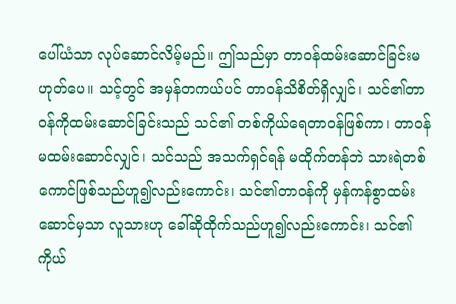ပေါ်ယံသာ လုပ်ဆောင်လိမ့်မည်။ ဤသည်မှာ တာဝန်ထမ်းဆောင်ခြင်းမဟုတ်ပေ။ သင့်တွင် အမှန်တကယ်ပင် တာဝန်သိစိတ်ရှိလျှင်၊ သင်၏တာဝန်ကိုထမ်းဆောင်ခြင်းသည် သင်၏ တစ်ကိုယ်ရေတာဝန်ဖြစ်ကာ၊ တာဝန်မထမ်းဆောင်လျှင်၊ သင်သည် အသက်ရှင်ရန် မထိုက်တန်ဘဲ သားရဲတစ်ကောင်ဖြစ်သည်ဟူ၍လည်းကောင်း၊ သင်၏တာဝန်ကို မှန်ကန်စွာထမ်းဆောင်မှသာ လူသားဟု ခေါ်ဆိုထိုက်သည်ဟူ၍လည်းကောင်း၊ သင်၏ကိုယ်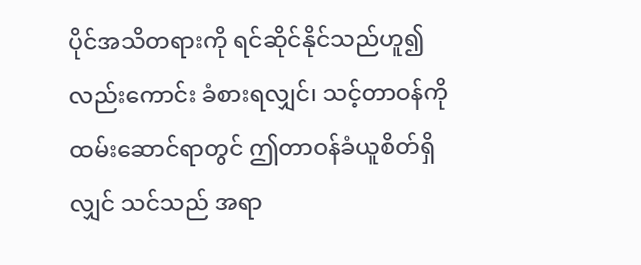ပိုင်အသိတရားကို ရင်ဆိုင်နိုင်သည်ဟူ၍လည်းကောင်း ခံစားရလျှင်၊ သင့်တာဝန်ကိုထမ်းဆောင်ရာတွင် ဤတာဝန်ခံယူစိတ်ရှိလျှင် သင်သည် အရာ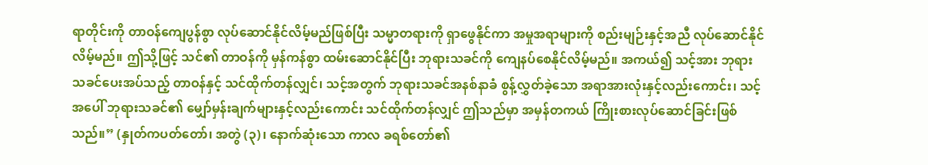ရာတိုင်းကို တာဝန်ကျေပွန်စွာ လုပ်ဆောင်နိုင်လိမ့်မည်ဖြစ်ပြီး သမ္မာတရားကို ရှာဖွေနိုင်ကာ အမှုအရာများကို စည်းမျဉ်းနှင့်အညီ လုပ်ဆောင်နိုင်လိမ့်မည်။ ဤသို့ဖြင့် သင်၏ တာဝန်ကို မှန်ကန်စွာ ထမ်းဆောင်နိုင်ပြီး ဘုရားသခင်ကို ကျေနပ်စေနိုင်လိမ့်မည်။ အကယ်၍ သင့်အား ဘုရားသခင်ပေးအပ်သည့် တာဝန်နှင့် သင်ထိုက်တန်လျှင်၊ သင့်အတွက် ဘုရားသခင်အနစ်နာခံ စွန့်လွှတ်ခဲ့သော အရာအားလုံးနှင့်လည်းကောင်း၊ သင့်အပေါ် ဘုရားသခင်၏ မျှော်မှန်းချက်များနှင့်လည်းကောင်း သင်ထိုက်တန်လျှင် ဤသည်မှာ အမှန်တကယ် ကြိုးစားလုပ်ဆောင်ခြင်းဖြစ်သည်။” (နှုတ်ကပတ်တော်၊ အတွဲ (၃)၊ နောက်ဆုံးသော ကာလ ခရစ်တော်၏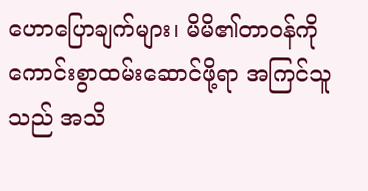ဟောပြောချက်များ၊ မိမိ၏တာဝန်ကို ကောင်းစွာထမ်းဆောင်ဖို့ရာ အကြင်သူသည် အသိ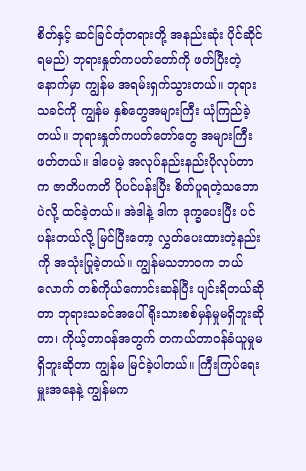စိတ်နှင့် ဆင်ခြင်တုံတရားတို့ အနည်းဆုံး ပိုင်ဆိုင်ရမည်) ဘုရားနှုတ်ကပတ်တော်ကို ဖတ်ပြီးတဲ့နောက်မှာ ကျွန်မ အရမ်းရှက်သွားတယ်။ ဘုရားသခင်ကို ကျွန်မ နှစ်တွေအများကြီး ယုံကြည်ခဲ့တယ်။ ဘုရားနှုတ်ကပတ်တော်တွေ အများကြီးဖတ်တယ်။ ဒါပေမဲ့ အလုပ်နည်းနည်းပိုလုပ်တာက ဇာတိပကတိ ပိုပင်ပန်းပြီး စိတ်ပူရတဲ့သဘောပဲလို့ ထင်ခဲ့တယ်။ အဲဒါနဲ့ ဒါက ဒုက္ခပေးပြီး ပင်ပန်းတယ်လို့ မြင်ပြီးတော့ လွှတ်ပေးထားတဲ့နည်းကို အသုံးပြုခဲ့တယ်။ ကျွန်မသဘာဝက ဘယ်လောက် တစ်ကိုယ်ကောင်းဆန်ပြီး ပျင်းရိတယ်ဆိုတာ ဘုရားသခင်အပေါ် ရိုးသားစစ်မှန်မှုမရှိဘူးဆိုတာ၊ ကိုယ့်တာဝန်အတွက် တကယ်တာဝန်ခံယူမှုမရှိဘူးဆိုတာ ကျွန်မ မြင်ခဲ့ပါတယ်။ ကြီးကြပ်ရေးမှူးအနေနဲ့ ကျွန်မက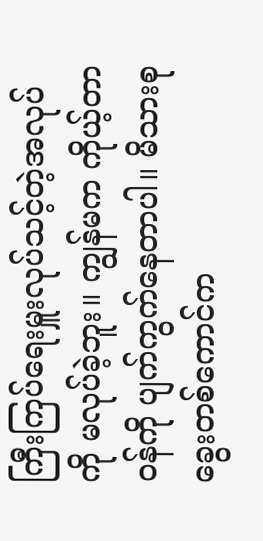ကြီးကြပ်ရေးမှူးလုပ်သင့်တဲ့အလုပ်ကို မလုပ်ခဲ့ဘူး။ ကျွန်မက ကိုယ့်တာဝန်ကို ပျက်ကွက်နေတာပါ။ မိသားစုခွေးတစ်ကောင်က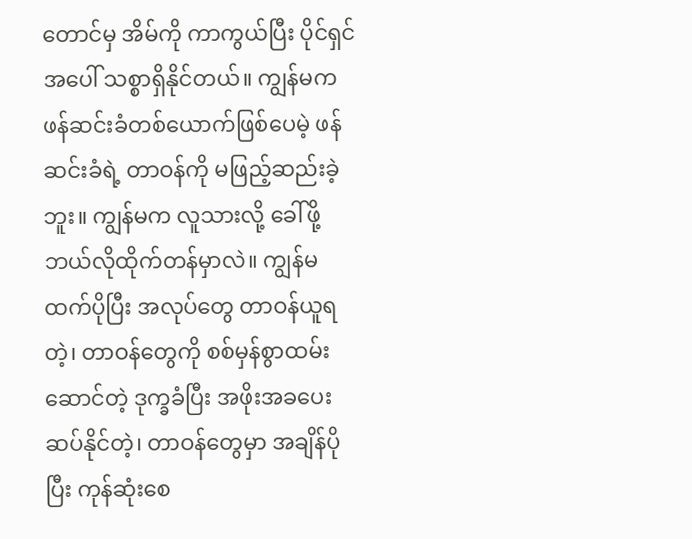တောင်မှ အိမ်ကို ကာကွယ်ပြီး ပိုင်ရှင်အပေါ် သစ္စာရှိနိုင်တယ်။ ကျွန်မက ဖန်ဆင်းခံတစ်ယောက်ဖြစ်ပေမဲ့ ဖန်ဆင်းခံရဲ့ တာဝန်ကို မဖြည့်ဆည်းခဲ့ဘူး။ ကျွန်မက လူသားလို့ ခေါ်ဖို့ ဘယ်လိုထိုက်တန်မှာလဲ။ ကျွန်မထက်ပိုပြီး အလုပ်တွေ တာဝန်ယူရတဲ့၊ တာဝန်တွေကို စစ်မှန်စွာထမ်းဆောင်တဲ့ ဒုက္ခခံပြီး အဖိုးအခပေးဆပ်နိုင်တဲ့၊ တာဝန်တွေမှာ အချိန်ပိုပြီး ကုန်ဆုံးစေ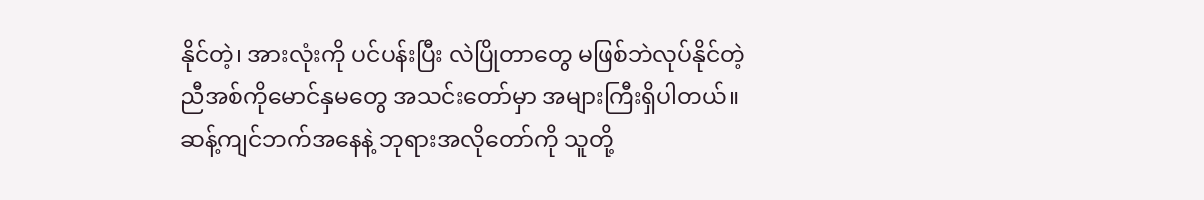နိုင်တဲ့၊ အားလုံးကို ပင်ပန်းပြီး လဲပြိုတာတွေ မဖြစ်ဘဲလုပ်နိုင်တဲ့ ညီအစ်ကိုမောင်နှမတွေ အသင်းတော်မှာ အများကြီးရှိပါတယ်။ ဆန့်ကျင်ဘက်အနေနဲ့ ဘုရားအလိုတော်ကို သူတို့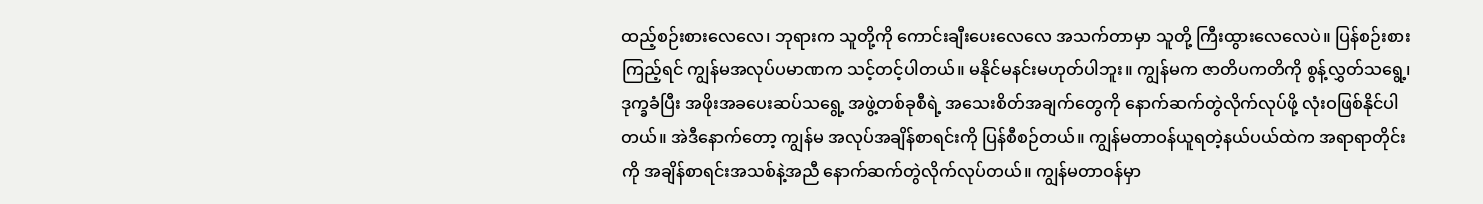ထည့်စဉ်းစားလေလေ၊ ဘုရားက သူတို့ကို ကောင်းချီးပေးလေလေ အသက်တာမှာ သူတို့ ကြီးထွားလေလေပဲ။ ပြန်စဉ်းစားကြည့်ရင် ကျွန်မအလုပ်ပမာဏက သင့်တင့်ပါတယ်။ မနိုင်မနင်းမဟုတ်ပါဘူး။ ကျွန်မက ဇာတိပကတိကို စွန့်လွှတ်သရွေ့၊ ဒုက္ခခံပြီး အဖိုးအခပေးဆပ်သရွေ့ အဖွဲ့တစ်ခုစီရဲ့ အသေးစိတ်အချက်တွေကို နောက်ဆက်တွဲလိုက်လုပ်ဖို့ လုံးဝဖြစ်နိုင်ပါတယ်။ အဲဒီနောက်တော့ ကျွန်မ အလုပ်အချိန်စာရင်းကို ပြန်စီစဉ်တယ်။ ကျွန်မတာဝန်ယူရတဲ့နယ်ပယ်ထဲက အရာရာတိုင်းကို အချိန်စာရင်းအသစ်နဲ့အညီ နောက်ဆက်တွဲလိုက်လုပ်တယ်။ ကျွန်မတာဝန်မှာ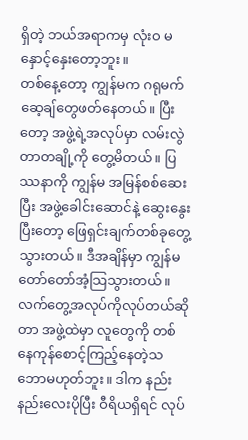ရှိတဲ့ ဘယ်အရာကမှ လုံးဝ မနှောင့်နှေးတော့ဘူး။
တစ်နေ့တော့ ကျွန်မက ဂရုမက်ဆေ့ချ်တွေဖတ်နေတယ်။ ပြီးတော့ အဖွဲ့ရဲ့အလုပ်မှာ လမ်းလွဲတာတချို့ကို တွေ့မိတယ်။ ပြဿနာကို ကျွန်မ အမြန်စစ်ဆေးပြီး အဖွဲ့ခေါင်းဆောင်နဲ့ ဆွေးနွေးပြီးတော့ ဖြေရှင်းချက်တစ်ခုတွေ့သွားတယ်။ ဒီအချိန်မှာ ကျွန်မ တော်တော်အံ့သြသွားတယ်။ လက်တွေ့အလုပ်ကိုလုပ်တယ်ဆိုတာ အဖွဲ့ထဲမှာ လူတွေကို တစ်နေကုန်စောင့်ကြည့်နေတဲ့သဘောမဟုတ်ဘူး။ ဒါက နည်းနည်းလေးပိုပြီး ဝီရိယရှိရင် လုပ်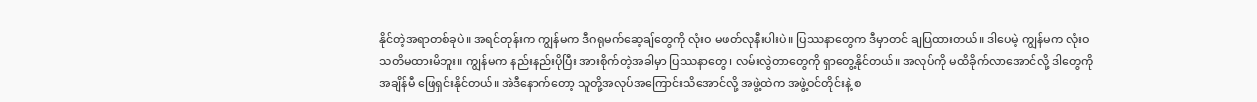နိုင်တဲ့အရာတစ်ခုပဲ။ အရင်တုန်းက ကျွန်မက ဒီဂရုမက်ဆေ့ချ်တွေကို လုံးဝ မဖတ်လုနီးပါးပဲ။ ပြဿနာတွေက ဒီမှာတင် ချပြထားတယ်။ ဒါပေမဲ့ ကျွန်မက လုံးဝ သတိမထားမိဘူး။ ကျွန်မက နည်းနည်းပိုပြီး အားစိုက်တဲ့အခါမှာ ပြဿနာတွေ၊ လမ်းလွဲတာတွေကို ရှာတွေ့နိုင်တယ်။ အလုပ်ကို မထိခိုက်လာအောင်လို့ ဒါတွေကို အချိန်မီ ဖြေရှင်းနိုင်တယ်။ အဲဒီနောက်တော့ သူတို့အလုပ်အကြောင်းသိအောင်လို့ အဖွဲ့ထဲက အဖွဲ့ဝင်တိုင်းနဲ့ စ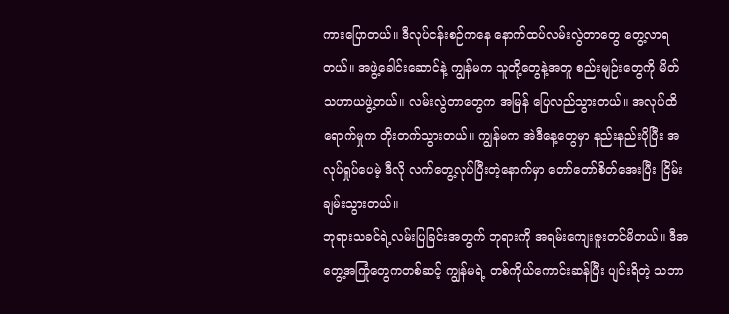ကားပြောတယ်။ ဒီလုပ်ငန်းစဉ်ကနေ နောက်ထပ်လမ်းလွဲတာတွေ တွေ့လာရတယ်။ အဖွဲ့ခေါင်းဆောင်နဲ့ ကျွန်မက သူတို့တွေနဲ့အတူ စည်းမျဉ်းတွေကို မိတ်သဟာယဖွဲ့တယ်။ လမ်းလွဲတာတွေက အမြန် ပြေလည်သွားတယ်။ အလုပ်ထိရောက်မှုက တိုးတက်သွားတယ်။ ကျွန်မက အဲဒီနေ့တွေမှာ နည်းနည်းပိုပြီး အလုပ်ရှုပ်ပေမဲ့ ဒီလို လက်တွေ့လုပ်ပြီးတဲ့နောက်မှာ တော်တော်စိတ်အေးပြီး ငြိမ်းချမ်းသွားတယ်။
ဘုရားသခင်ရဲ့လမ်းပြခြင်းအတွက် ဘုရားကို အရမ်းကျေးဇူးတင်မိတယ်။ ဒီအတွေ့အကြုံတွေကတစ်ဆင့် ကျွန်မရဲ့ တစ်ကိုယ်ကောင်းဆန်ပြီး ပျင်းရိတဲ့ သဘာ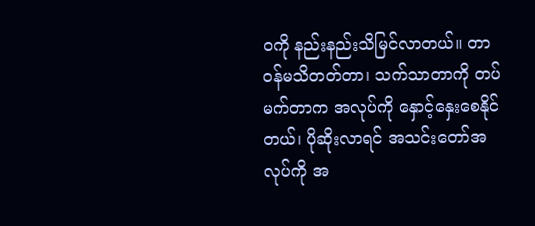ဝကို နည်းနည်းသိမြင်လာတယ်။ တာဝန်မသိတတ်တာ၊ သက်သာတာကို တပ်မက်တာက အလုပ်ကို နှောင့်နှေးစေနိုင်တယ်၊ ပိုဆိုးလာရင် အသင်းတော်အလုပ်ကို အ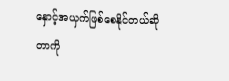နှောင့်အယှက်ဖြစ်စေနိုင်တယ်ဆိုတာကို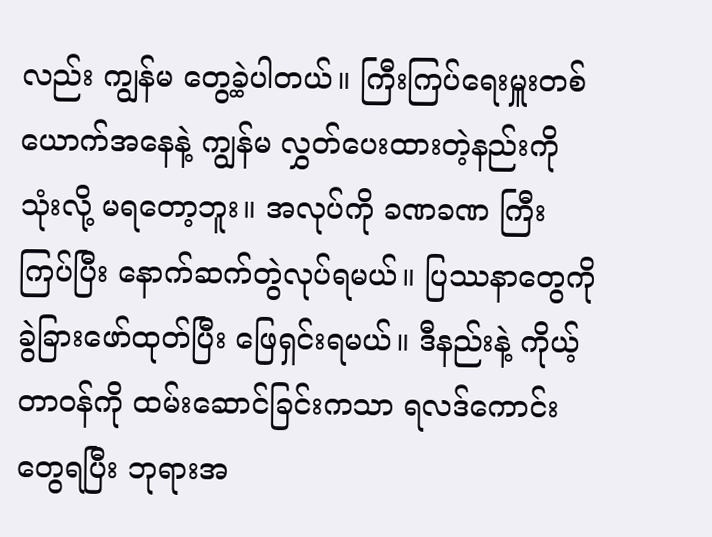လည်း ကျွန်မ တွေ့ခဲ့ပါတယ်။ ကြီးကြပ်ရေးမှူးတစ်ယောက်အနေနဲ့ ကျွန်မ လွှတ်ပေးထားတဲ့နည်းကို သုံးလို့ မရတော့ဘူး။ အလုပ်ကို ခဏခဏ ကြီးကြပ်ပြီး နောက်ဆက်တွဲလုပ်ရမယ်။ ပြဿနာတွေကို ခွဲခြားဖော်ထုတ်ပြီး ဖြေရှင်းရမယ်။ ဒီနည်းနဲ့ ကိုယ့်တာဝန်ကို ထမ်းဆောင်ခြင်းကသာ ရလဒ်ကောင်းတွေရပြီး ဘုရားအ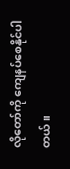လိုတော်ကို ကျေနပ်စေနိုင်ပါတယ်။